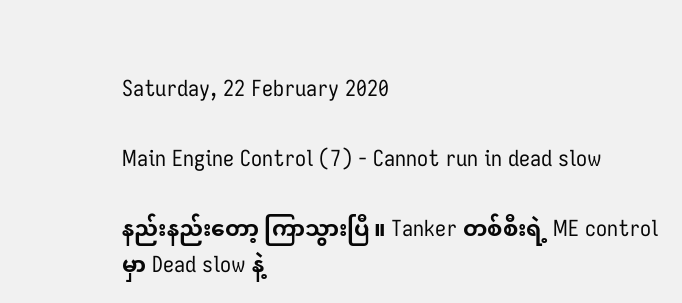Saturday, 22 February 2020

Main Engine Control (7) - Cannot run in dead slow

နည်းနည်းတော့ ကြာသွားပြီ။ Tanker တစ်စီးရဲ့ ME control မှာ Dead slow နဲ့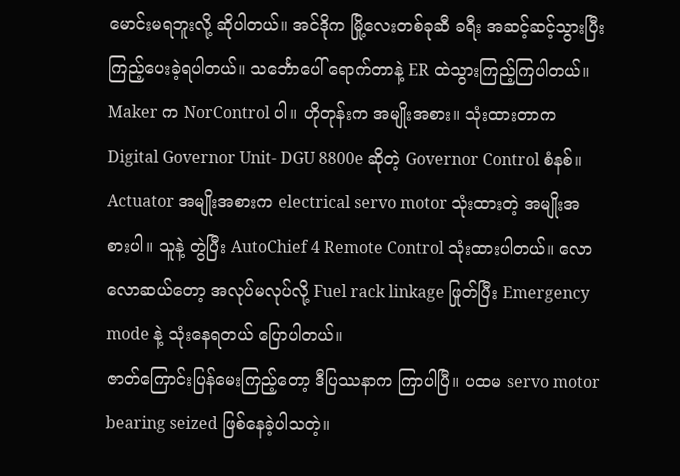မောင်းမရဘူးလို့ ဆိုပါတယ်။ အင်ဒိုက မြို့လေးတစ်ခုဆီ ခရီး အဆင့်ဆင့်သွားပြီး ကြည့်ပေးခဲ့ရပါတယ်။ သင်္ဘောပေါ် ရောက်တာနဲ့ ER ထဲသွားကြည့်ကြပါတယ်။
Maker က NorControl ပါ။ ဟိုတုန်းက အမျိုးအစား။ သုံးထားတာက Digital Governor Unit- DGU 8800e ဆိုတဲ့ Governor Control စံနစ်။ Actuator အမျိုးအစားက electrical servo motor သုံးထားတဲ့ အမျိုးအစားပါ။ သူနဲ့ တွဲပြီး AutoChief 4 Remote Control သုံးထားပါတယ်။ လောလောဆယ်တော့ အလုပ်မလုပ်လို့ Fuel rack linkage ဖြုတ်ပြီး Emergency mode နဲ့ သုံးနေရတယ် ပြောပါတယ်။
ဇာတ်ကြောင်းပြန်မေးကြည့်တော့ ဒီပြဿနာက ကြာပါပြီ။ ပထမ servo motor bearing seized ဖြစ်နေခဲ့ပါသတဲ့။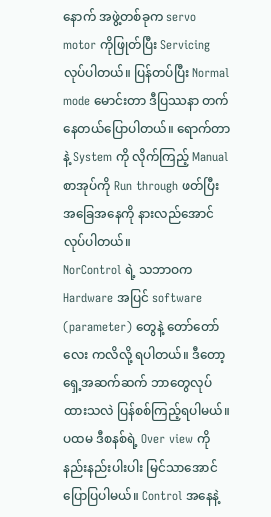နောက် အဖွဲ့တစ်ခုက servo motor ကိုဖြုတ်ပြီး Servicing လုပ်ပါတယ်။ ပြန်တပ်ပြီး Normal mode မောင်းတာ ဒီပြဿနာ တက်နေတယ်ပြောပါတယ်။ ရောက်တာနဲ့ System ကို လိုက်ကြည့် Manual စာအုပ်ကို Run through ဖတ်ပြီး အခြေအနေကို နားလည်အောင် လုပ်ပါတယ်။
NorControl ရဲ့ သဘာဝက Hardware အပြင် software (parameter) တွေနဲ့ တော်တော်လေး ကလိလို့ ရပါတယ်။ ဒီတော့ ရှေ့အဆက်ဆက် ဘာတွေလုပ်ထားသလဲ ပြန်စစ်ကြည့်ရပါမယ်။
ပထမ ဒီစနစ်ရဲ့ Over view ကို နည်းနည်းပါးပါး မြင်သာအောင် ပြောပြပါမယ်။ Control အနေနဲ့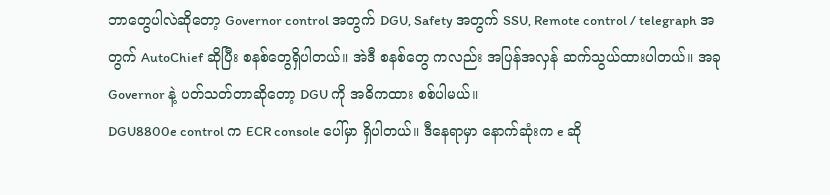ဘာတွေပါလဲဆိုတော့ Governor control အတွက် DGU, Safety အတွက် SSU, Remote control / telegraph အတွက် AutoChief ဆိုပြီး စနစ်တွေရှိပါတယ်။ အဲဒီ စနစ်တွေ ကလည်း အပြန်အလှန် ဆက်သွယ်ထားပါတယ်။ အခု Governor နဲ့ ပတ်သတ်တာဆိုတော့ DGU ကို အဓိကထား စစ်ပါမယ်။
DGU8800e control က ECR console ပေါ်မှာ ရှိပါတယ်။ ဒီနေရာမှာ နောက်ဆုံးက e ဆို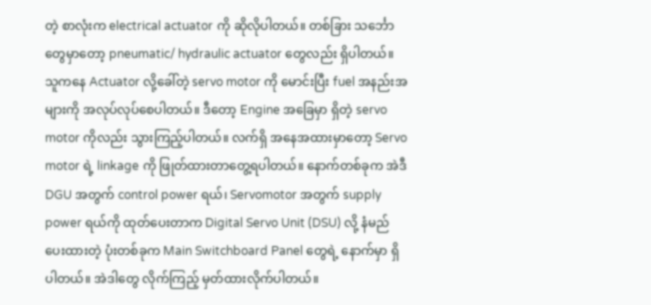တဲ့ စာလုံးက electrical actuator ကို ဆိုလိုပါတယ်။ တစ်ခြား သင်္ဘောတွေမှာတော့ pneumatic/ hydraulic actuator တွေလည်း ရှိပါတယ်။ သူကနေ Actuator လို့ခေါ်တဲ့ servo motor ကို မောင်းပြီး fuel အနည်းအများကို အလုပ်လုပ်စေပါတယ်။ ဒီတော့ Engine အခြေမှာ ရှိတဲ့ servo motor ကိုလည်း သွားကြည့်ပါတယ်။ လက်ရှိ အနေအထားမှာတော့ Servo motor ရဲ့ linkage ကို ဖြုတ်ထားတာတွေ့ရပါတယ်။ နောက်တစ်ခုက အဲဒီ DGU အတွက် control power ရယ်၊ Servomotor အတွက် supply power ရယ်ကို ထုတ်ပေးတာက Digital Servo Unit (DSU) လို့ နံမည်ပေးထားတဲ့ ပုံးတစ်ခုက Main Switchboard Panel တွေရဲ့ နောက်မှာ ရှိပါတယ်။ အဲဒါတွေ လိုက်ကြည့် မှတ်ထားလိုက်ပါတယ်။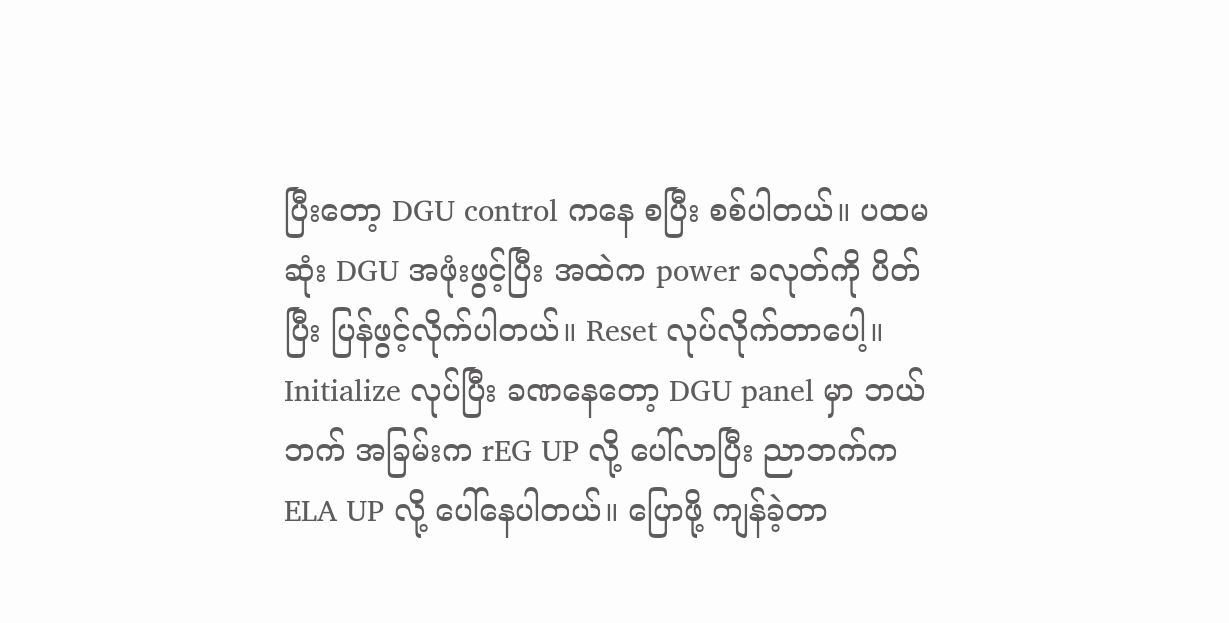ပြီးတော့ DGU control ကနေ စပြီး စစ်ပါတယ်။ ပထမဆုံး DGU အဖုံးဖွင့်ပြီး အထဲက power ခလုတ်ကို ပိတ်ပြီး ပြန်ဖွင့်လိုက်ပါတယ်။ Reset လုပ်လိုက်တာပေါ့။ Initialize လုပ်ပြီး ခဏနေတော့ DGU panel မှာ ဘယ်ဘက် အခြမ်းက rEG UP လို့ ပေါ်လာပြီး ညာဘက်က ELA UP လို့ ပေါ်နေပါတယ်။ ပြောဖို့ ကျန်ခဲ့တာ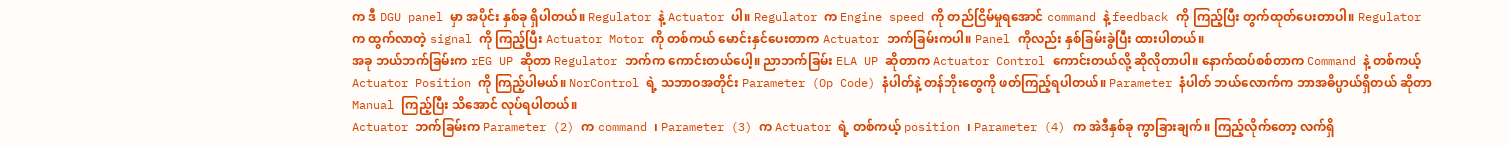က ဒီ DGU panel မှာ အပိုင်း နှစ်ခု ရှိပါတယ်။ Regulator နဲ့ Actuator ပါ။ Regulator က Engine speed ကို တည်ငြိမ်မှုရအောင် command နဲ့ feedback ကို ကြည့်ပြီး တွက်ထုတ်ပေးတာပါ။ Regulator က ထွက်လာတဲ့ signal ကို ကြည့်ပြီး Actuator Motor ကို တစ်ကယ် မောင်းနှင်ပေးတာက Actuator ဘက်ခြမ်းကပါ။ Panel ကိုလည်း နှစ်ခြမ်းခွဲပြီး ထားပါတယ်။
အခု ဘယ်ဘက်ခြမ်းက rEG UP ဆိုတာ Regulator ဘက်က ကောင်းတယ်ပေါ့။ ညာဘက်ခြမ်း ELA UP ဆိုတာက Actuator Control ကောင်းတယ်လို့ ဆိုလိုတာပါ။ နောက်ထပ်စစ်တာက Command နဲ့ တစ်ကယ့် Actuator Position ကို ကြည့်ပါမယ်။ NorControl ရဲ့ သဘာဝအတိုင်း Parameter (Op Code) နံပါတ်နဲ့ တန်ဘိုးတွေကို ဖတ်ကြည့်ရပါတယ်။ Parameter နံပါတ် ဘယ်လောက်က ဘာအဓိပ္ပာယ်ရှိတယ် ဆိုတာ Manual ကြည့်ပြီး သိအောင် လုပ်ရပါတယ်။
Actuator ဘက်ခြမ်းက Parameter (2) က command ၊ Parameter (3) က Actuator ရဲ့ တစ်ကယ့် position ၊ Parameter (4) က အဲဒီနှစ်ခု ကွာခြားချက်။ ကြည့်လိုက်တော့ လက်ရှိ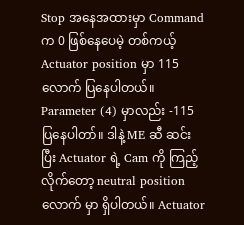Stop အနေအထားမှာ Command က 0 ဖြစ်နေပေမဲ့ တစ်ကယ့် Actuator position မှာ 115 လောက် ပြနေပါတယ်။ Parameter (4) မှာလည်း -115 ပြနေပါတာ်။ ဒါနဲ့ ME ဆီ ဆင်းပြီး Actuator ရဲ့ Cam ကို ကြည့်လိုက်တော့ neutral position လောက် မှာ ရှိပါတယ်။ Actuator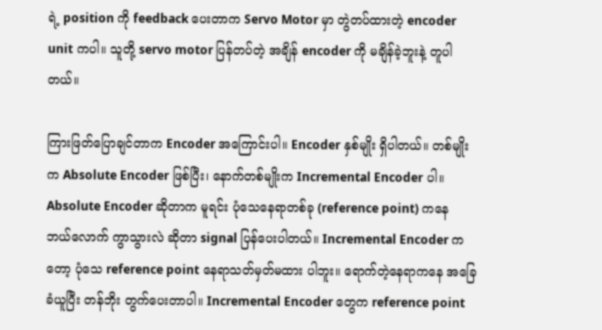ရဲ့ position ကို feedback ပေးတာက Servo Motor မှာ တွဲတပ်ထားတဲ့ encoder unit ကပါ။ သူတို့ servo motor ပြန်တပ်တဲ့ အချိန် encoder ကို မချိန်ခဲ့ဘူးနဲ့ တူပါတယ်။

ကြားဖြတ်ပြောချင်တာက Encoder အကြောင်းပါ။ Encoder နှစ်မျိုး ရှိပါတယ်။ တစ်မျိုးက Absolute Encoder ဖြစ်ပြီး၊ နောက်တစ်မျိုးက Incremental Encoder ပါ။ Absolute Encoder ဆိုတာက မူရင်း ပုံသေနေရာတစ်ခု (reference point) ကနေ ဘယ်လောက် ကွာသွားလဲ ဆိုတာ signal ပြန်ပေးပါတယ်။ Incremental Encoder ကတော့ ပုံသေ reference point နေရာသတ်မှတ်မထား ပါဘူး။ ရောက်တဲ့နေရာကနေ အခြေခံယူပြီး တန်ဘိုး တွက်ပေးတာပါ။ Incremental Encoder တွေက reference point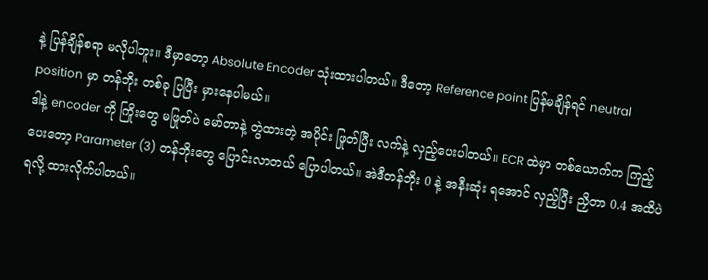နဲ့ ပြန်ချိန်စရာ မလိုပါဘူး။ ဒီမှာတော့ Absolute Encoder သုံးထားပါတယ်။ ဒီတော့ Reference point ပြန်မချိန်ရင် neutral position မှာ တန်ဘိုး တစ်ခု ပြပြီး မှားနေပါမယ်။
ဒါနဲ့ encoder ကို ကြိုးတွေ မဖြုတ်ပဲ မော်တာနဲ့ တွဲထားတဲ့ အပိုင်း ဖြုတ်ပြီး လက်နဲ့ လှည့်ပေးပါတယ်။ ECR ထဲမှာ တစ်ယောက်က ကြည့်ပေးတော့ Parameter (3) တန်ဘိုးတွေ ပြောင်းလာတယ် ပြောပါတယ်။ အဲဒီတန်ဘိုး 0 နဲ့ အနီးဆုံး ရအောင် လှည့်ပြီး ညှိတာ 0.4 အထိပဲ ရလို့ ထားလိုက်ပါတယ်။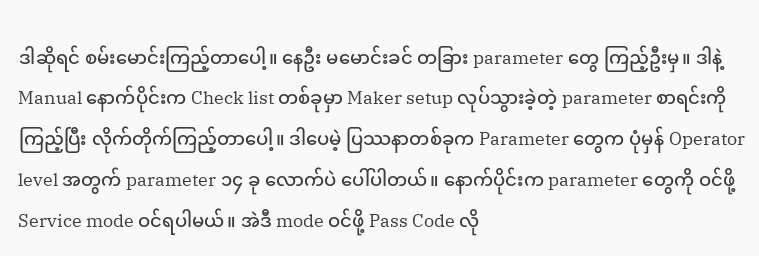ဒါဆိုရင် စမ်းမောင်းကြည့်တာပေါ့။ နေဦး မမောင်းခင် တခြား parameter တွေ ကြည့်ဦးမှ။ ဒါနဲ့ Manual နောက်ပိုင်းက Check list တစ်ခုမှာ Maker setup လုပ်သွားခဲ့တဲ့ parameter စာရင်းကို ကြည့်ပြီး လိုက်တိုက်ကြည့်တာပေါ့။ ဒါပေမဲ့ ပြဿနာတစ်ခုက Parameter တွေက ပုံမှန် Operator level အတွက် parameter ၁၄ ခု လောက်ပဲ ပေါ်ပါတယ်။ နောက်ပိုင်းက parameter တွေကို ဝင်ဖို့ Service mode ဝင်ရပါမယ်။ အဲဒီ mode ဝင်ဖို့ Pass Code လို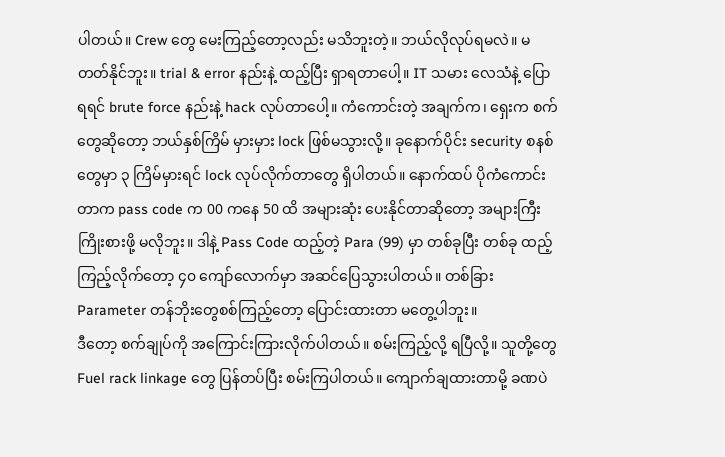ပါတယ်။ Crew တွေ မေးကြည့်တော့လည်း မသိဘူးတဲ့။ ဘယ်လိုလုပ်ရမလဲ။ မတတ်နိုင်ဘူး။ trial & error နည်းနဲ့ ထည့်ပြီး ရှာရတာပေါ့။ IT သမား လေသံနဲ့ ပြောရရင် brute force နည်းနဲ့ hack လုပ်တာပေါ့။ ကံကောင်းတဲ့ အချက်က၊ ရှေးက စက်တွေဆိုတော့ ဘယ်နှစ်ကြိမ် မှားမှား lock ဖြစ်မသွားလို့။ ခုနောက်ပိုင်း security စနစ်တွေမှာ ၃ ကြိမ်မှားရင် lock လုပ်လိုက်တာတွေ ရှိပါတယ်။ နောက်ထပ် ပိုကံကောင်းတာက pass code က 00 ကနေ 50 ထိ အများဆုံး ပေးနိုင်တာဆိုတော့ အများကြီး ကြိုးစားဖို့ မလိုဘူး။ ဒါနဲ့ Pass Code ထည့်တဲ့ Para (99) မှာ တစ်ခုပြီး တစ်ခု ထည့်ကြည့်လိုက်တော့ ၄၀ ကျော်လောက်မှာ အဆင်ပြေသွားပါတယ်။ တစ်ခြား Parameter တန်ဘိုးတွေစစ်ကြည့်တော့ ပြောင်းထားတာ မတွေ့ပါဘူး။
ဒီတော့ စက်ချုပ်ကို အကြောင်းကြားလိုက်ပါတယ်။ စမ်းကြည့်လို့ ရပြီလို့။ သူတို့တွေ Fuel rack linkage တွေ ပြန်တပ်ပြီး စမ်းကြပါတယ်။ ကျောက်ချထားတာမို့ ခဏပဲ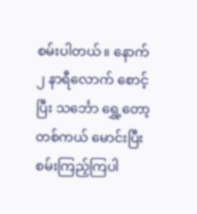စမ်းပါတယ်။ နောက် ၂ နာရီလောက် စောင့်ပြီး သင်္ဘော ရွှေ့တော့ တစ်ကယ် မောင်းပြီး စမ်းကြည့်ကြပါ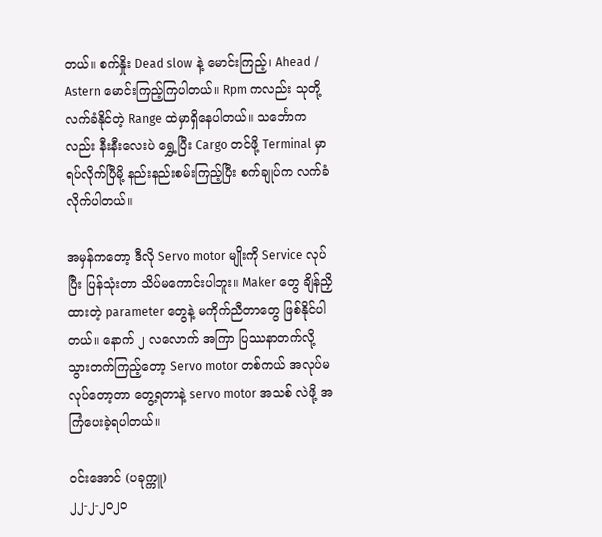တယ်။ စက်နှိုး Dead slow နဲ့ မောင်းကြည့်၊ Ahead / Astern မောင်းကြည့်ကြပါတယ်။ Rpm ကလည်း သုတို့လက်ခံနိုင်တဲ့ Range ထဲမှာရှိနေပါတယ်။ သင်္ဘောကလည်း နီးနီးလေးပဲ ရွှေ့ပြီး Cargo တင်ဖို့ Terminal မှာ ရပ်လိုက်ပြီမို့ နည်းနည်းစမ်းကြည့်ပြီး စက်ချုပ်က လက်ခံလိုက်ပါတယ်။

အမှန်ကတော့ ဒီလို Servo motor မျိုးကို Service လုပ်ပြီး ပြန်သုံးတာ သိပ်မကောင်းပါဘူး။ Maker တွေ ချိန်ညှိထားတဲ့ parameter တွေနဲ့ မကိုက်ညီတာတွေ ဖြစ်နိုင်ပါတယ်။ နောက် ၂ လလောက် အကြာ ပြဿနာတက်လို့ သွားတက်ကြည့်တော့ Servo motor တစ်ကယ် အလုပ်မလုပ်တော့တာ တွေ့ရတာနဲ့ servo motor အသစ် လဲဖို့ အကြံပေးခဲ့ရပါတယ်။

ဝင်းအောင် (ပခုက္ကူ)
၂၂-၂-၂၀၂၀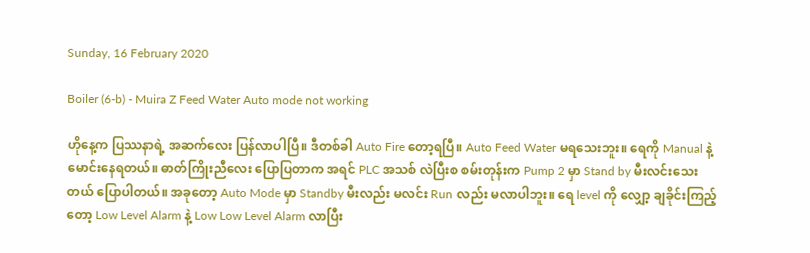Sunday, 16 February 2020

Boiler (6-b) - Muira Z Feed Water Auto mode not working

ဟိုနေ့က ပြဿနာရဲ့ အဆက်လေး ပြန်လာပါပြီ။ ဒီတစ်ခါ Auto Fire တော့ရပြီ။ Auto Feed Water မရသေးဘူး။ ရေကို Manual နဲ့ မောင်းနေရတယ်။ ဓာတ်ကြိုးညီလေး ပြောပြတာက အရင် PLC အသစ် လဲပြီးစ စမ်းတုန်းက Pump 2 မှာ Stand by မီးလင်းသေးတယ် ပြောပါတယ်။ အခုတော့ Auto Mode မှာ Standby မီးလည်း မလင်း Run လည်း မလာပါဘူး။ ရေ level ကို လျှော့ ချခိုင်းကြည့်တော့ Low Level Alarm နဲ့ Low Low Level Alarm လာပြီး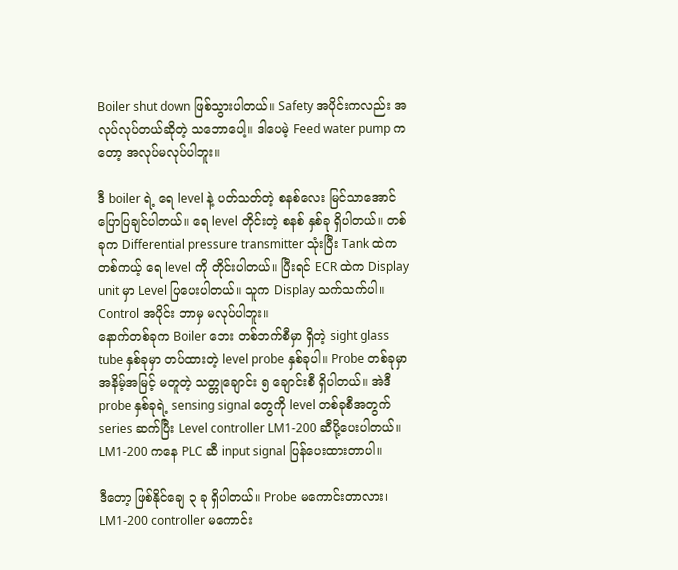Boiler shut down ဖြစ်သွားပါတယ်။ Safety အပိုင်းကလည်း အလုပ်လုပ်တယ်ဆိုတဲ့ သဘောပေါ့။ ဒါပေမဲ့ Feed water pump ကတော့ အလုပ်မလုပ်ပါဘူး။

ဒီ boiler ရဲ့ ရေ level နဲ့ ပတ်သတ်တဲ့ စနစ်လေး မြင်သာအောင် ပြောပြချင်ပါတယ်။ ရေ level တိုင်းတဲ့ စနစ် နှစ်ခု ရှိပါတယ်။ တစ်ခုက Differential pressure transmitter သုံးပြီး Tank ထဲက တစ်ကယ့် ရေ level ကို တိုင်းပါတယ်။ ပြီးရင် ECR ထဲက Display unit မှာ Level ပြပေးပါတယ်။ သူက Display သက်သက်ပါ။ Control အပိုင်း ဘာမှ မလုပ်ပါဘူး။
နောက်တစ်ခုက Boiler ဘေး တစ်ဘက်စီမှာ ရှိတဲ့ sight glass tube နှစ်ခုမှာ တပ်ထားတဲ့ level probe နှစ်ခုပါ။ Probe တစ်ခုမှာ အနိမ့်အမြင့် မတူတဲ့ သတ္တုချောင်း ၅ ချောင်းစီ ရှိပါတယ်။ အဲဒီ probe နှစ်ခုရဲ့ sensing signal တွေကို level တစ်ခုစီအတွက် series ဆက်ပြီး Level controller LM1-200 ဆီပို့ပေးပါတယ်။ LM1-200 ကနေ PLC ဆီ input signal ပြန်ပေးထားတာပါ။

ဒီတော့ ဖြစ်နိုင်ချေ ၃ ခု ရှိပါတယ်။ Probe မကောင်းတာလား၊ LM1-200 controller မကောင်း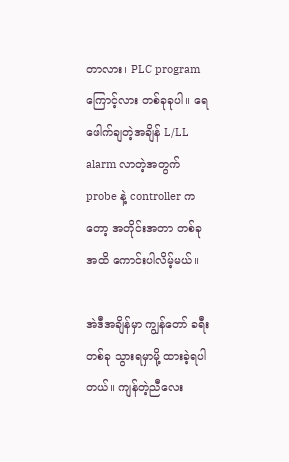တာလား၊ PLC program ကြောင့်လား တစ်ခုခုပါ။ ရေ ဖေါက်ချတဲ့အချိန် L/LL alarm လာတဲ့အတွက် probe နဲ့ controller ကတော့ အတိုင်းအတာ တစ်ခုအထိ ကောင်းပါလိမ့်မယ်။

အဲဒီအချိန်မှာ ကျွန်တော် ခရီးတစ်ခု သွားရမှာမို့ ထားခဲ့ရပါတယ်။ ကျန်တဲ့ညီလေး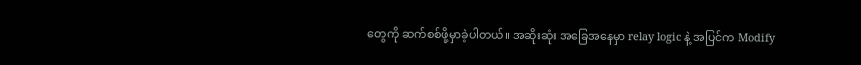တွေကို ဆက်စစ်ဖို့မှာခဲ့ပါတယ်။ အဆိုးဆုံး အခြေအနေမှာ relay logic နဲ့ အပြင်က Modify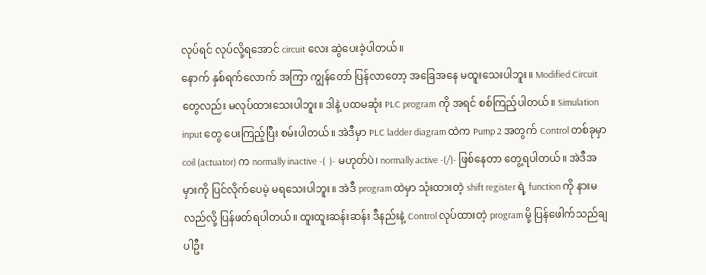လုပ်ရင် လုပ်လို့ရအောင် circuit လေး ဆွဲပေးခဲ့ပါတယ်။
နောက် နှစ်ရက်လောက် အကြာ ကျွန်တော် ပြန်လာတော့ အခြေအနေ မထူးသေးပါဘူး။ Modified Circuit တွေလည်း မလုပ်ထားသေးပါဘူး။ ဒါနဲ့ ပထမဆုံး PLC program ကို အရင် စစ်ကြည့်ပါတယ်။ Simulation input တွေ ပေးကြည့်ပြီး စမ်းပါတယ်။ အဲဒီမှာ PLC ladder diagram ထဲက Pump 2 အတွက် Control တစ်ခုမှာ coil (actuator) က normally inactive -(  )- မဟုတ်ပဲ၊ normally active -(/)- ဖြစ်နေတာ တွေ့ရပါတယ်။ အဲဒီအမှားကို ပြင်လိုက်ပေမဲ့ မရသေးပါဘူး။ အဲဒီ program ထဲမှာ သုံးထားတဲ့ shift register ရဲ့ function ကို နားမလည်လို့ ပြန်ဖတ်ရပါတယ်။ ထူးထူးဆန်းဆန်း ဒီနည်းနဲ့ Control လုပ်ထားတဲ့ program မို့ ပြန်ဖေါက်သည်ချပါဦး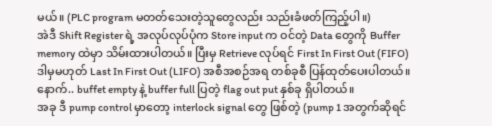မယ်။ (PLC program မတတ်သေးတဲ့သူတွေလည်း သည်းခံဖတ်ကြည့်ပါ။)
အဲဒီ Shift Register ရဲ့ အလုပ်လုပ်ပုံက Store input က ဝင်တဲ့ Data တွေကို Buffer memory ထဲမှာ သိမ်းထားပါတယ်။ ပြီးမှ Retrieve လုပ်ရင် First In First Out (FIFO) ဒါမှမဟုတ် Last In First Out (LIFO) အစီအစဉ်အရ တစ်ခုစီ ပြန်ထုတ်ပေးပါတယ်။ နောက်.. buffet empty နဲ့ buffer full ပြတဲ့ flag out put နှစ်ခု ရှိပါတယ်။
အခု ဒီ pump control မှာတော့ interlock signal တွေ ဖြစ်တဲ့ (pump 1 အတွက်ဆိုရင်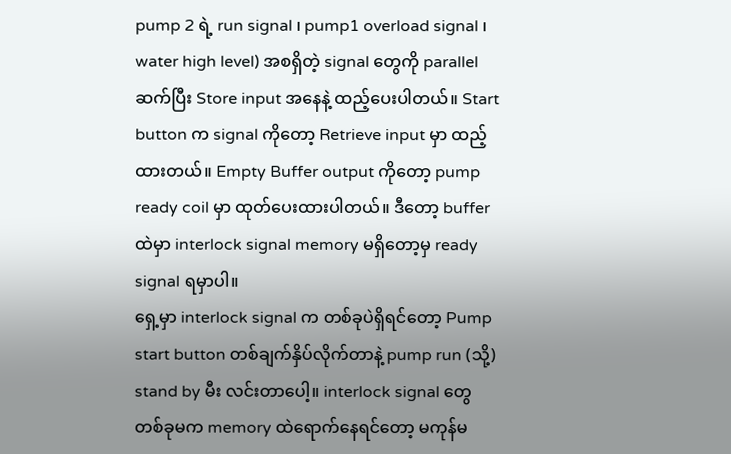pump 2 ရဲ့ run signal ၊ pump1 overload signal ၊ water high level) အစရှိတဲ့ signal တွေကို parallel ဆက်ပြီး Store input အနေနဲ့ ထည့်ပေးပါတယ်။ Start button က signal ကိုတော့ Retrieve input မှာ ထည့်ထားတယ်။ Empty Buffer output ကိုတော့ pump ready coil မှာ ထုတ်ပေးထားပါတယ်။ ဒီတော့ buffer ထဲမှာ interlock signal memory မရှိတော့မှ ready signal ရမှာပါ။
ရှေ့မှာ interlock signal က တစ်ခုပဲရှိရင်တော့ Pump start button တစ်ချက်နှိပ်လိုက်တာနဲ့ pump run (သို့) stand by မီး လင်းတာပေါ့။ interlock signal တွေ တစ်ခုမက memory ထဲရောက်နေရင်တော့ မကုန်မ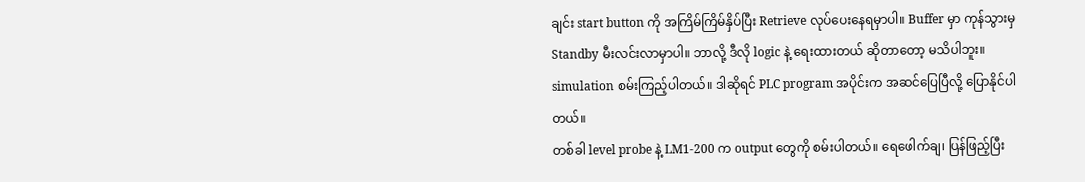ချင်း start button ကို အကြိမ်ကြိမ်နှိပ်ပြီး Retrieve လုပ်ပေးနေရမှာပါ။ Buffer မှာ ကုန်သွားမှ Standby မီးလင်းလာမှာပါ။ ဘာလို့ ဒီလို logic နဲ့ ရေးထားတယ် ဆိုတာတော့ မသိပါဘူး။ simulation စမ်းကြည့်ပါတယ်။ ဒါဆိုရင် PLC program အပိုင်းက အဆင်ပြေပြီလို့ ပြောနိုင်ပါတယ်။
တစ်ခါ level probe နဲ့ LM1-200 က output တွေကို စမ်းပါတယ်။ ရေဖေါက်ချ၊ ပြန်ဖြည့်ပြီး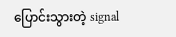ပြောင်းသွားတဲ့ signal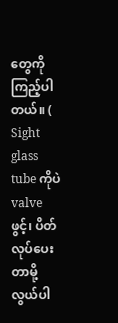တွေကို ကြည့်ပါတယ်။ ( Sight glass tube ကိုပဲ valve ဖွင့်၊ ပိတ်လုပ်ပေးတာမို့ လွယ်ပါ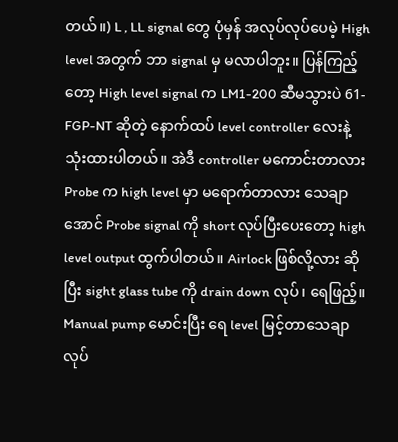တယ်။) L , LL signal တွေ ပုံမှန် အလုပ်လုပ်ပေမဲ့ High level အတွက် ဘာ signal မှ မလာပါဘူး။ ပြန်ကြည့်တော့ High level signal က LM1-200 ဆီမသွားပဲ 61-FGP-NT ဆိုတဲ့ နောက်ထပ် level controller လေးနဲ့ သုံးထားပါတယ်။ အဲဒီ controller မကောင်းတာလား Probe က high level မှာ မရောက်တာလား သေချာအောင် Probe signal ကို short လုပ်ပြီးပေးတော့ high level output ထွက်ပါတယ်။ Airlock ဖြစ်လို့လား ဆိုပြီး sight glass tube ကို drain down လုပ်၊ ရေဖြည့်။ Manual pump မောင်းပြီး ရေ level မြင့်တာသေချာလုပ်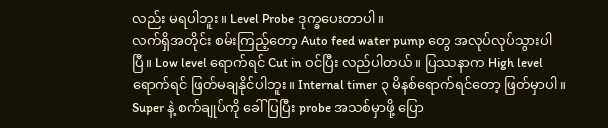လည်း မရပါဘူး။ Level Probe ဒုက္ခပေးတာပါ။
လက်ရှိအတိုင်း စမ်းကြည့်တော့ Auto feed water pump တွေ အလုပ်လုပ်သွားပါပြီ။ Low level ရောက်ရင် Cut in ဝင်ပြီး လည်ပါတယ်။ ပြဿနာက High level ရောက်ရင် ဖြတ်မချနိုင်ပါဘူး။ Internal timer ၃ မိနစ်ရောက်ရင်တော့ ဖြတ်မှာပါ။
Super နဲ့ စက်ချုပ်ကို ခေါ်ပြပြီး probe အသစ်မှာဖို့ ပြော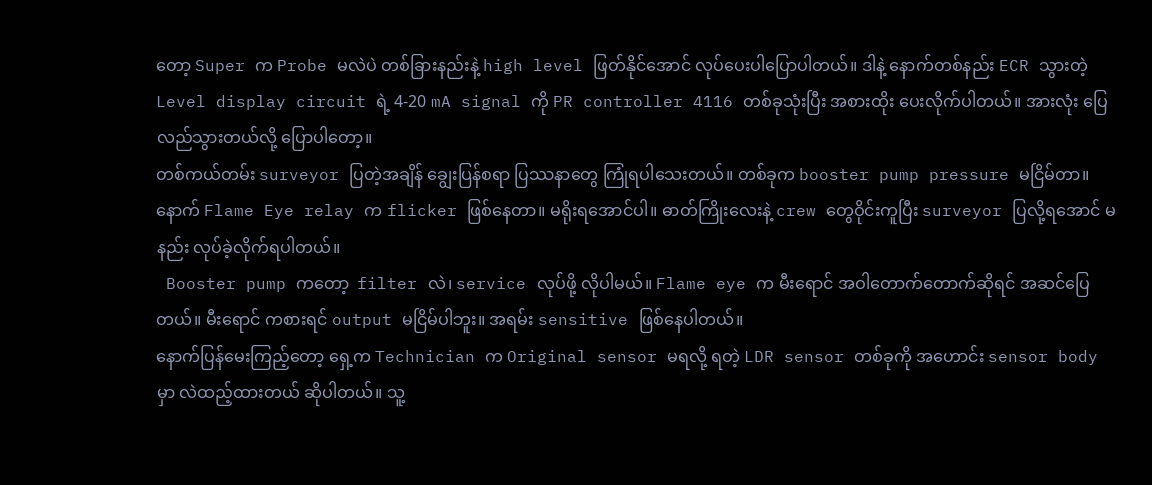တော့ Super က Probe မလဲပဲ တစ်ခြားနည်းနဲ့ high level ဖြတ်နိုင်အောင် လုပ်ပေးပါပြောပါတယ်။ ဒါနဲ့ နောက်တစ်နည်း ECR သွားတဲ့ Level display circuit ရဲ့ 4-20 mA signal ကို PR controller 4116 တစ်ခုသုံးပြီး အစားထိုး ပေးလိုက်ပါတယ်။ အားလုံး ပြေလည်သွားတယ်လို့ ပြောပါတော့။
တစ်ကယ်တမ်း surveyor ပြတဲ့အချိန် ချွေးပြန်စရာ ပြဿနာတွေ ကြုံရပါသေးတယ်။ တစ်ခုက booster pump pressure မငြိမ်တာ။ နောက် Flame Eye relay က flicker ဖြစ်နေတာ။ မရိုးရအောင်ပါ။ ဓာတ်ကြိုးလေးနဲ့ crew တွေဝိုင်းကူပြီး surveyor ပြလို့ရအောင် မနည်း လုပ်ခဲ့လိုက်ရပါတယ်။
 Booster pump ကတော့  filter လဲ၊ service လုပ်ဖို့ လိုပါမယ်။ Flame eye က မီးရောင် အဝါတောက်တောက်ဆိုရင် အဆင်ပြေတယ်။ မီးရောင် ကစားရင် output မငြိမ်ပါဘူး။ အရမ်း sensitive ဖြစ်နေပါတယ်။
နောက်ပြန်မေးကြည့်တော့ ရှေ့က Technician က Original sensor မရလို့ ရတဲ့ LDR sensor တစ်ခုကို အဟောင်း sensor body မှာ လဲထည့်ထားတယ် ဆိုပါတယ်။ သူ့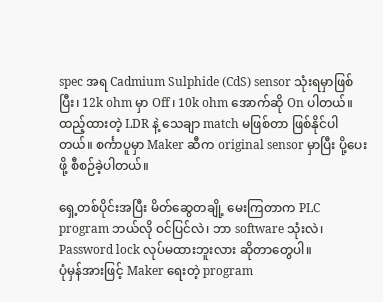spec အရ Cadmium Sulphide (CdS) sensor သုံးရမှာဖြစ်ပြီး၊ 12k ohm မှာ Off ၊ 10k ohm အောက်ဆို On ပါတယ်။ ထည့်ထားတဲ့ LDR နဲ့ သေချာ match မဖြစ်တာ ဖြစ်နိုင်ပါတယ်။ စင်္ကာပူမှာ Maker ဆီက original sensor မှာပြီး ပို့ပေးဖို့ စီစဉ်ခဲ့ပါတယ်။

ရှေ့တစ်ပိုင်းအပြီး မိတ်ဆွေတချို့ မေးကြတာက PLC program ဘယ်လို ဝင်ပြင်လဲ၊ ဘာ software သုံးလဲ၊ Password lock လုပ်မထားဘူးလား ဆိုတာတွေပါ။
ပုံမှန်အားဖြင့် Maker ရေးတဲ့ program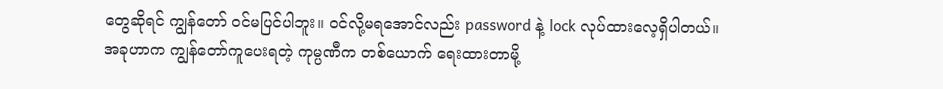တွေဆိုရင် ကျွန်တော် ဝင်မပြင်ပါဘူး။ ဝင်လို့မရအောင်လည်း password နဲ့ lock လုပ်ထားလေ့ရှိပါတယ်။ အခုဟာက ကျွန်တော်ကူပေးရတဲ့ ကုမ္ပဏီက တစ်ယောက် ရေးထားတာမို့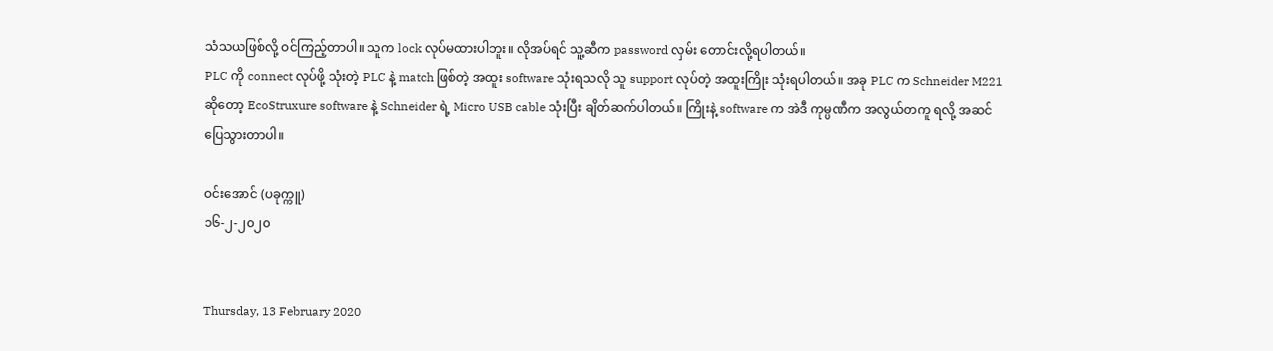သံသယဖြစ်လို့ ဝင်ကြည့်တာပါ။ သူက lock လုပ်မထားပါဘူး။ လိုအပ်ရင် သူ့ဆီက password လှမ်း တောင်းလို့ရပါတယ်။
PLC ကို connect လုပ်ဖို့ သုံးတဲ့ PLC နဲ့ match ဖြစ်တဲ့ အထူး software သုံးရသလို သူ support လုပ်တဲ့ အထူးကြိုး သုံးရပါတယ်။ အခု PLC က Schneider M221 ဆိုတော့ EcoStruxure software နဲ့ Schneider ရဲ့ Micro USB cable သုံးပြီး ချိတ်ဆက်ပါတယ်။ ကြိုးနဲ့ software က အဲဒီ ကုမ္ပဏီက အလွယ်တကူ ရလို့ အဆင်ပြေသွားတာပါ။

ဝင်းအောင် (ပခုက္ကူ)
၁၆-၂-၂၀၂၀


Thursday, 13 February 2020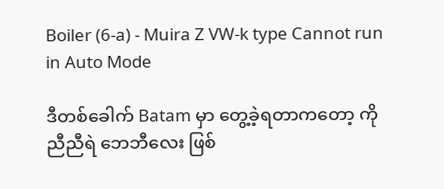Boiler (6-a) - Muira Z VW-k type Cannot run in Auto Mode

ဒီတစ်ခေါက် Batam မှာ တွေ့ခဲ့ရတာကတော့ ကိုညီညီရဲ ဘေဘီလေး ဖြစ်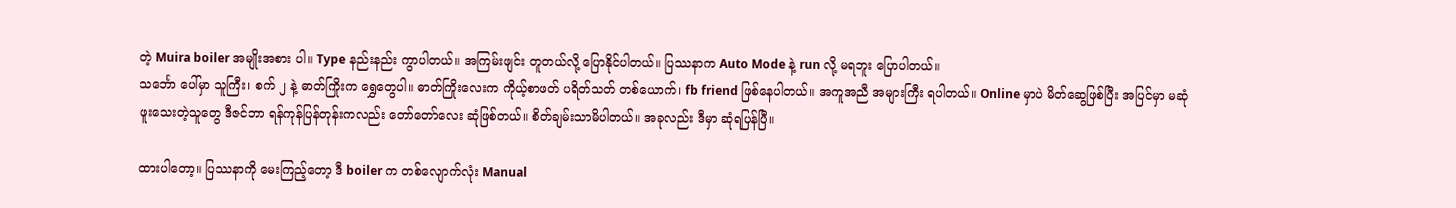တဲ့ Muira boiler အမျိုးအစား ပါ။ Type နည်းနည်း ကွာပါတယ်။ အကြမ်းဖျင်း တူတယ်လို့ ပြောနိုင်ပါတယ်။ ပြဿနာက Auto Mode နဲ့ run လို့ မရဘူး ပြောပါတယ်။
သင်္ဘော ပေါ်မှာ သူကြီး၊ စက် ၂ နဲ့ ဓာတ်ကြိုးက ရွှေတွေပါ။ ဓာတ်ကြိုးလေးက ကိုယ့်စာဖတ် ပရိတ်သတ် တစ်ယောက်၊ fb friend ဖြစ်နေပါတယ်။ အကူအညီ အများကြီး ရပါတယ်။ Online မှာပဲ မိတ်ဆွေဖြစ်ပြီး အပြင်မှာ မဆုံဖူးသေးတဲ့သူတွေ ဒီဇင်ဘာ ရန်ကုန်ပြန်တုန်းကလည်း တော်တော်လေး ဆုံဖြစ်တယ်။ စိတ်ချမ်းသာမိပါတယ်။ အခုလည်း ဒီမှာ ဆုံရပြန်ပြီ။

ထားပါတော့။ ပြဿနာကို မေးကြည့်တော့ ဒီ boiler က တစ်လျောက်လုံး Manual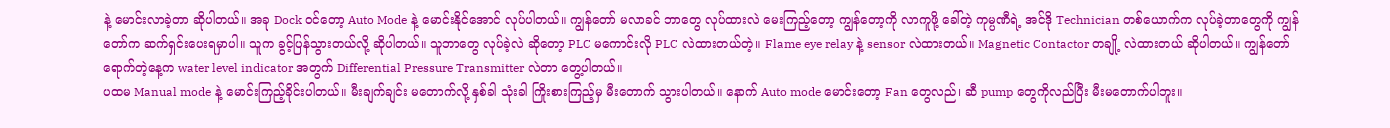နဲ့ မောင်းလာခဲ့တာ ဆိုပါတယ်။ အခု Dock ဝင်တော့ Auto Mode နဲ့ မောင်းနိုင်အောင် လုပ်ပါတယ်။ ကျွန်တော် မလာခင် ဘာတွေ လုပ်ထားလဲ မေးကြည့်တော့ ကျွန်တော့ကို လာကူဖို့ ခေါ်တဲ့ ကုမ္ပဏီရဲ့ အင်ဒို Technician တစ်ယောက်က လုပ်ခဲ့တာတွေကို ကျွန်တော်က ဆက်ရှင်းပေးရမှာပါ။ သူက ခွင့်ပြန်သွားတယ်လို့ ဆိုပါတယ်။ သူဘာတွေ လုပ်ခဲ့လဲ ဆိုတော့ PLC မကောင်းလို PLC လဲထားတယ်တဲ့။ Flame eye relay နဲ့ sensor လဲထားတယ်။ Magnetic Contactor တချို့ လဲထားတယ် ဆိုပါတယ်။ ကျွန်တော် ရောက်တဲ့နေ့က water level indicator အတွက် Differential Pressure Transmitter လဲတာ တွေ့ပါတယ်။
ပထမ Manual mode နဲ့ မောင်းကြည့်ခိုင်းပါတယ်။ မီးချက်ချင်း မတောက်လို့ နှစ်ခါ သုံးခါ ကြိုးစားကြည့်မှ မီးတောက် သွားပါတယ်။ နောက် Auto mode မောင်းတော့ Fan တွေလည်၊ ဆီ pump တွေကိုလည်ပြီး မီးမတောက်ပါဘူး။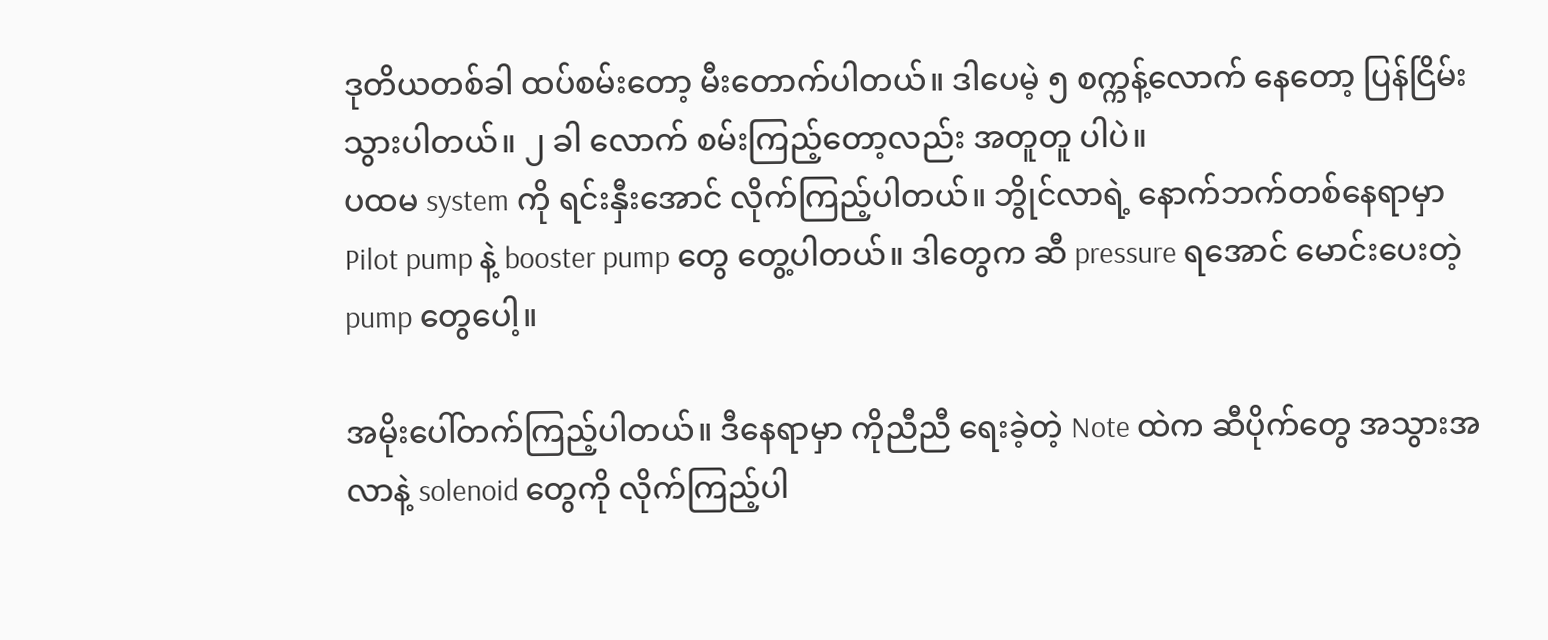ဒုတိယတစ်ခါ ထပ်စမ်းတော့ မီးတောက်ပါတယ်။ ဒါပေမဲ့ ၅ စက္ကန့်လောက် နေတော့ ပြန်ငြိမ်း သွားပါတယ်။ ၂ ခါ လောက် စမ်းကြည့်တော့လည်း အတူတူ ပါပဲ။
ပထမ system ကို ရင်းနှီးအောင် လိုက်ကြည့်ပါတယ်။ ဘွိုင်လာရဲ့ နောက်ဘက်တစ်နေရာမှာ Pilot pump နဲ့ booster pump တွေ တွေ့ပါတယ်။ ဒါတွေက ဆီ pressure ရအောင် မောင်းပေးတဲ့ pump တွေပေါ့။

အမိုးပေါ်တက်ကြည့်ပါတယ်။ ဒီနေရာမှာ ကိုညီညီ ရေးခဲ့တဲ့ Note ထဲက ဆီပိုက်တွေ အသွားအလာနဲ့ solenoid တွေကို လိုက်ကြည့်ပါ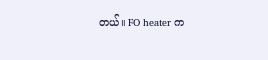တယ်။ FO heater က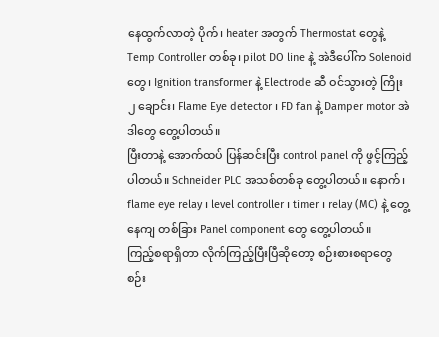နေထွက်လာတဲ့ ပိုက်၊ heater အတွက် Thermostat တွေနဲ့ Temp Controller တစ်ခု၊ pilot DO line နဲ့ အဲဒီပေါ်က Solenoid တွေ၊ Ignition transformer နဲ့ Electrode ဆီ ဝင်သွားတဲ့ ကြိုး ၂ ချောင်း၊ Flame Eye detector ၊ FD fan နဲ့ Damper motor အဲဒါတွေ တွေ့ပါတယ်။
ပြီးတာနဲ့ အောက်ထပ် ပြန်ဆင်းပြီး control panel ကို ဖွင့်ကြည့်ပါတယ်။ Schneider PLC အသစ်တစ်ခု တွေ့ပါတယ်။ နောက်၊ flame eye relay ၊ level controller ၊ timer ၊ relay (MC) နဲ့ တွေ့နေကျ တစ်ခြား Panel component တွေ တွေ့ပါတယ်။
ကြည့်စရာရှိတာ လိုက်ကြည့်ပြီးပြီဆိုတော့ စဉ်းစားစရာတွေ စဉ်း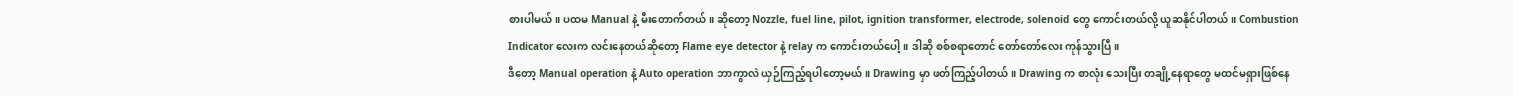စားပါမယ်။ ပထမ Manual နဲ့ မီးတောက်တယ်။ ဆိုတော့ Nozzle, fuel line, pilot, ignition transformer, electrode, solenoid တွေ ကောင်းတယ်လို့ ယူဆနိုင်ပါတယ်။ Combustion Indicator လေးက လင်းနေတယ်ဆိုတော့ Flame eye detector နဲ့ relay က ကောင်းတယ်ပေါ့။ ဒါဆို စစ်စရာတောင် တော်တော်လေး ကုန်သွားပြီ။
ဒီတော့ Manual operation နဲ့ Auto operation ဘာကွာလဲ ယှဉ်ကြည့်ရပါတော့မယ်။ Drawing မှာ ဖတ်ကြည့်ပါတယ်။ Drawing က စာလုံး သေးပြီး တချို့နေရာတွေ မထင်မရှားဖြစ်နေ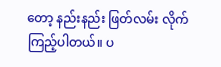တော့ နည်းနည်း ဖြတ်လမ်း လိုက်ကြည့်ပါတယ်။ ပ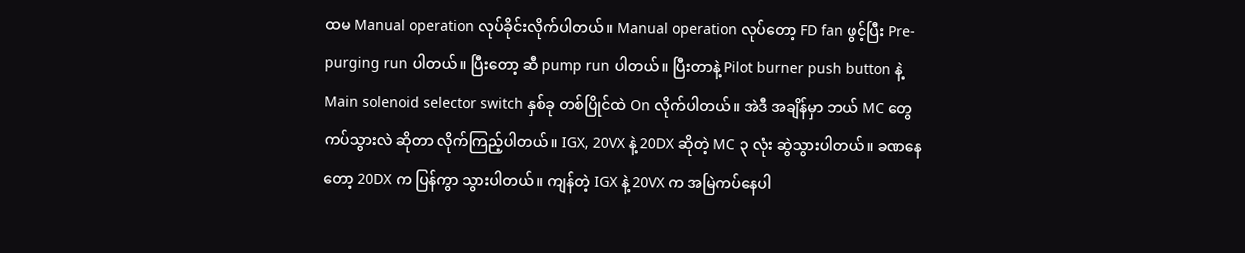ထမ Manual operation လုပ်ခိုင်းလိုက်ပါတယ်။ Manual operation လုပ်တော့ FD fan ဖွင့်ပြီး Pre-purging run ပါတယ်။ ပြီးတော့ ဆီ pump run ပါတယ်။ ပြီးတာနဲ့ Pilot burner push button နဲ့ Main solenoid selector switch နှစ်ခု တစ်ပြိုင်ထဲ On လိုက်ပါတယ်။ အဲဒီ အချိန်မှာ ဘယ် MC တွေ ကပ်သွားလဲ ဆိုတာ လိုက်ကြည့်ပါတယ်။ IGX, 20VX နဲ့ 20DX ဆိုတဲ့ MC ၃ လုံး ဆွဲသွားပါတယ်။ ခဏနေတော့ 20DX က ပြန်ကွာ သွားပါတယ်။ ကျန်တဲ့ IGX နဲ့ 20VX က အမြဲကပ်နေပါ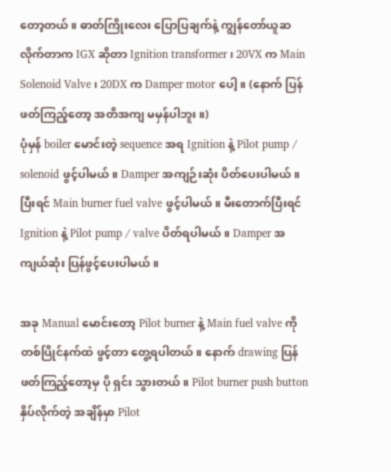တော့တယ်။ ဓာတ်ကြိုးလေး ပြောပြချက်နဲ့ ကျွန်တော်ယူဆလိုက်တာက IGX ဆိုတာ Ignition transformer ၊ 20VX က Main Solenoid Valve ၊ 20DX က Damper motor ပေါ့။ (နောက် ပြန်ဖတ်ကြည့်တော့ အတိအကျ မမှန်ပါဘူး။)
ပုံမှန် boiler မောင်းတဲ့ sequence အရ Ignition နဲ့ Pilot pump / solenoid ဖွင့်ပါမယ်။ Damper အကျဉ်းဆုံး ပိတ်ပေးပါမယ်။ ပြီးရင် Main burner fuel valve ဖွင့်ပါမယ်။ မီးတောက်ပြီးရင် Ignition နဲ့ Pilot pump / valve ပိတ်ရပါမယ်။ Damper အကျယ်ဆုံး ပြန်ဖွင့်ပေးပါမယ်။

အခု Manual မောင်းတော့ Pilot burner နဲ့ Main fuel valve ကို တစ်ပြိုင်နက်ထဲ ဖွင့်တာ တွေ့ရပါတယ်။ နောက် drawing ပြန်ဖတ်ကြည့်တော့မှ ပို ရှင်း သွားတယ်။ Pilot burner push button နှိပ်လိုက်တဲ့ အချိန်မှာ Pilot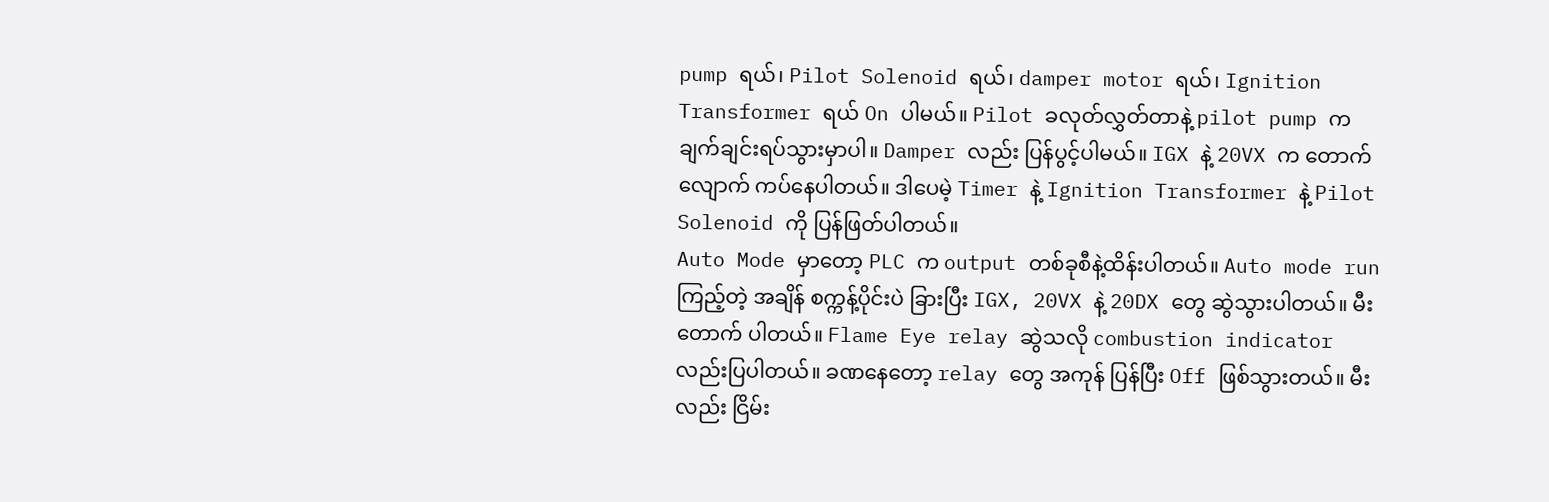pump ရယ်၊ Pilot Solenoid ရယ်၊ damper motor ရယ်၊ Ignition Transformer ရယ် On ပါမယ်။ Pilot ခလုတ်လွှတ်တာနဲ့ pilot pump က ချက်ချင်းရပ်သွားမှာပါ။ Damper လည်း ပြန်ပွင့်ပါမယ်။ IGX နဲ့ 20VX က တောက်လျောက် ကပ်နေပါတယ်။ ဒါပေမဲ့ Timer နဲ့ Ignition Transformer နဲ့ Pilot Solenoid ကို ပြန်ဖြတ်ပါတယ်။
Auto Mode မှာတော့ PLC က output တစ်ခုစီနဲ့ထိန်းပါတယ်။ Auto mode run ကြည့်တဲ့ အချိန် စက္ကန့်ပိုင်းပဲ ခြားပြီး IGX, 20VX နဲ့ 20DX တွေ ဆွဲသွားပါတယ်။ မီးတောက် ပါတယ်။ Flame Eye relay ဆွဲသလို combustion indicator လည်းပြပါတယ်။ ခဏနေတော့ relay တွေ အကုန် ပြန်ပြီး Off ဖြစ်သွားတယ်။ မီးလည်း ငြိမ်း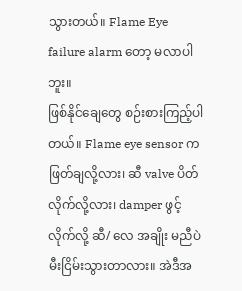သွားတယ်။ Flame Eye failure alarm တော့ မလာပါဘူး။
ဖြစ်နိုင်ချေတွေ စဉ်းစားကြည့်ပါတယ်။ Flame eye sensor က ဖြတ်ချလို့လား၊ ဆီ valve ပိတ်လိုက်လို့လား၊ damper ဖွင့်လိုက်လို့ ဆီ/ လေ အချိုး မညီပဲ မီးငြိမ်းသွားတာလား။ အဲဒီအ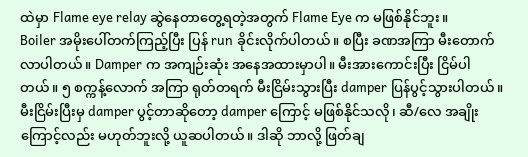ထဲမှာ Flame eye relay ဆွဲနေတာတွေ့ရတဲ့အတွက် Flame Eye က မဖြစ်နိုင်ဘူး။
Boiler အမိုးပေါ်တက်ကြည့်ပြီး ပြန် run ခိုင်းလိုက်ပါတယ်။ စပြီး ခဏအကြာ မီးတောက်လာပါတယ်။ Damper က အကျဉ်းဆုံး အနေအထားမှာပါ။ မီးအားကောင်းပြီး ငြိမ်ပါတယ်။ ၅ စက္ကန့်လောက် အကြာ ရုတ်တရက် မီးငြိမ်းသွားပြီး damper ပြန်ပွင့်သွားပါတယ်။ မီးငြိမ်းပြီးမှ damper ပွင့်တာဆိုတော့ damper ကြောင့် မဖြစ်နိုင်သလို၊ ဆီ/လေ အချိုးကြောင့်လည်း မဟုတ်ဘူးလို့ ယူဆပါတယ်။ ဒါဆို ဘာလို့ ဖြတ်ချ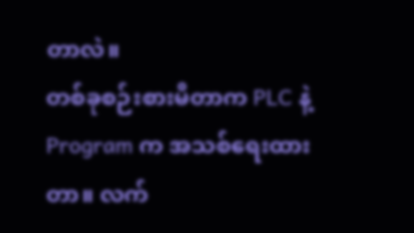တာလဲ။
တစ်ခုစဉ်းစားမိတာက PLC နဲ့ Program က အသစ်ရေးထားတာ။ လက်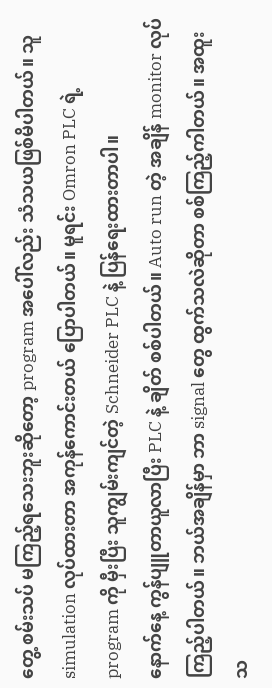တွေ့ စမ်းသပ် မကြည့်ရသေးဘူးဆိုတော့ program အပေါ်လည်း သံသယဖြစ်မိပါတယ်။ သူ simulation လုပ်ထားတာ အကုန်ကောင်းတယ် ပြောပါတယ်။ မူရင်း Omron PLC ရဲ့ program ကို မှီးပြီး သူကျွမ်းကျင်တဲ့ Schneider PLC နဲ့ ပြန်ရေးထားတာပါ။
နောက်နေ့ ကွန်ပျူတာယူလာပြီး PLC နဲ့ ချိတ် စစ်ပါတယ်။ Auto run တဲ့ အချိန် monitor လုပ်ကြည့်ပါတယ်။ ဘယ်အချိန်မှာ ဘာ signal တွေ ထွက်သလဲဆိုတာ စစ်ကြည့်ကါတယ်။ အထူးသ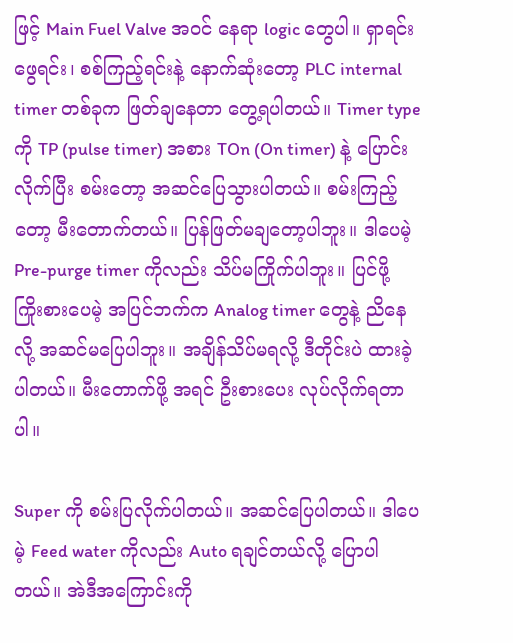ဖြင့် Main Fuel Valve အဝင် နေရာ logic တွေပါ။ ရှာရင်းဖွေရင်း၊ စစ်ကြည့်ရင်းနဲ့ နောက်ဆုံးတော့ PLC internal timer တစ်ခုက ဖြတ်ချနေတာ တွေ့ရပါတယ်။ Timer type ကို TP (pulse timer) အစား TOn (On timer) နဲ့ ပြောင်းလိုက်ပြီး စမ်းတော့ အဆင်ပြေသွားပါတယ်။ စမ်းကြည့်တော့ မီးတောက်တယ်။ ပြန်ဖြတ်မချတော့ပါဘူး။ ဒါပေမဲ့ Pre-purge timer ကိုလည်း သိပ်မကြိုက်ပါဘူး။ ပြင်ဖို့ ကြိုးစားပေမဲ့ အပြင်ဘက်က Analog timer တွေနဲ့ ညိနေလို့ အဆင်မပြေပါဘူး။ အချိန်သိပ်မရလို့ ဒီတိုင်းပဲ ထားခဲ့ပါတယ်။ မီးတောက်ဖို့ အရင် ဦးစားပေး လုပ်လိုက်ရတာပါ။

Super ကို စမ်းပြလိုက်ပါတယ်။ အဆင်ပြေပါတယ်။ ဒါပေမဲ့ Feed water ကိုလည်း Auto ရချင်တယ်လို့ ပြောပါတယ်။ အဲဒီအကြောင်းကို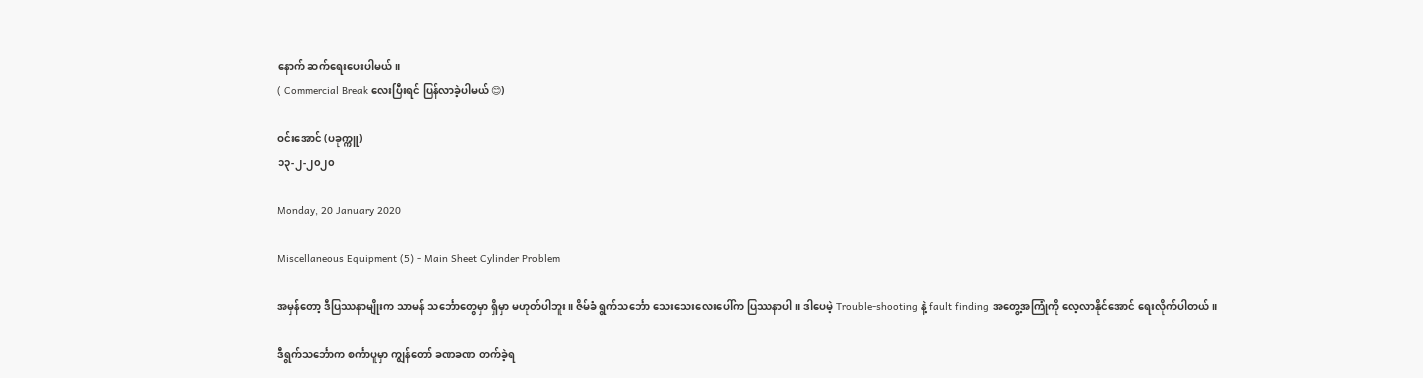နောက် ဆက်ရေးပေးပါမယ်။
( Commercial Break လေးပြီးရင် ပြန်လာခဲ့ပါမယ် 😊)

ဝင်းအောင် (ပခုက္ကူ)
၁၃-၂-၂၀၂၀

Monday, 20 January 2020

Miscellaneous Equipment (5) - Main Sheet Cylinder Problem

အမှန်တော့ ဒီပြဿနာမျိုးက သာမန် သင်္ဘောတွေမှာ ရှိမှာ မဟုတ်ပါဘူး။ ဇိမ်ခံ ရွက်သင်္ဘော သေးသေးလေးပေါ်က ပြဿနာပါ။ ဒါပေမဲ့ Trouble-shooting နဲ့ fault finding အတွေ့အကြုံကို လေ့လာနိုင်အောင် ရေးလိုက်ပါတယ်။

ဒီရွက်သင်္ဘောက စင်္ကာပူမှာ ကျွန်တော် ခဏခဏ တက်ခဲ့ရ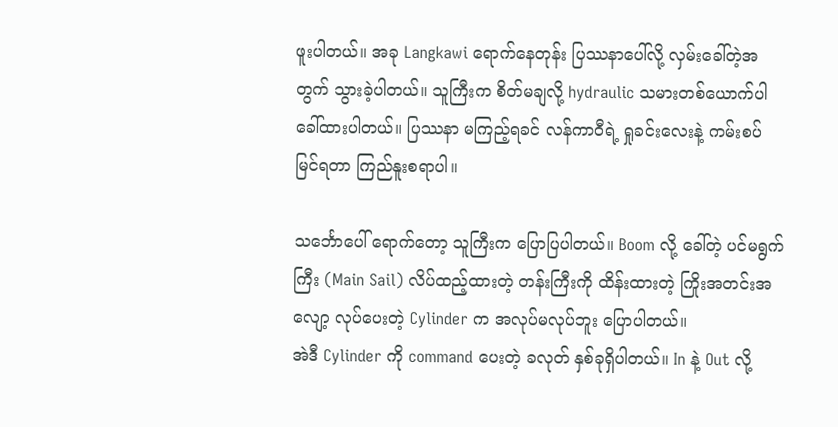ဖူးပါတယ်။ အခု Langkawi ရောက်နေတုန်း ပြဿနာပေါ်လို့ လှမ်းခေါ်တဲ့အတွက် သွားခဲ့ပါတယ်။ သူကြီးက စိတ်မချလို့ hydraulic သမားတစ်ယောက်ပါ ခေါ်ထားပါတယ်။ ပြဿနာ မကြည့်ရခင် လန်ကာဝီရဲ့ ရှုခင်းလေးနဲ့ ကမ်းစပ် မြင်ရတာ ကြည်နူးစရာပါ။

သင်္ဘောပေါ် ရောက်တော့ သူကြီးက ပြောပြပါတယ်။ Boom လို့ ခေါ်တဲ့ ပင်မရွက်ကြီး (Main Sail) လိပ်ထည့်ထားတဲ့ တန်းကြီးကို ထိန်းထားတဲ့ ကြိုးအတင်းအလျော့ လုပ်ပေးတဲ့ Cylinder က အလုပ်မလုပ်ဘူး ပြောပါတယ်။
အဲဒီ Cylinder ကို command ပေးတဲ့ ခလုတ် နှစ်ခုရှိပါတယ်။ In နဲ့ Out လို့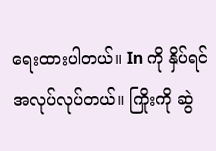ရေးထားပါတယ်။ In ကို နှိပ်ရင် အလုပ်လုပ်တယ်။ ကြိုးကို ဆွဲ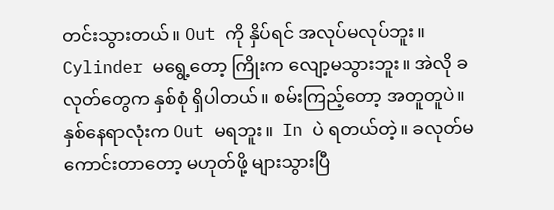တင်းသွားတယ်။ Out ကို နှိပ်ရင် အလုပ်မလုပ်ဘူး။ Cylinder မရွေ့တော့ ကြိုးက လျော့မသွားဘူး။ အဲလို ခလုတ်တွေက နှစ်စုံ ရှိပါတယ်။ စမ်းကြည့်တော့ အတူတူပဲ။ နှစ်နေရာလုံးက Out မရဘူး။  In ပဲ ရတယ်တဲ့။ ခလုတ်မကောင်းတာတော့ မဟုတ်ဖို့ များသွားပြီ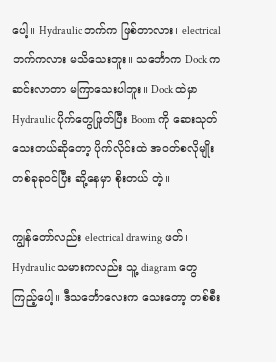ပေါ့။ Hydraulic ဘက်က ဖြစ်တာလား၊ electrical ဘက်ကလား မသိသေးဘူး။ သင်္ဘောက Dock က ဆင်းလာတာ မကြာသေးပါဘူး။ Dock ထဲမှာ Hydraulic ပိုက်တွေဖြုတ်ပြီး Boom ကို ဆေးသုတ်သေးတယ်ဆိုတော့ ပိုက်လိုင်းထဲ အဝတ်စလိုမျိုး တစ်ခုခုဝင်ပြီး ဆို့နေမှာ စိုးတယ် တဲ့။

ကျွန်တော်လည်း electrical drawing ဖတ်၊ Hydraulic သမားကလည်း သူ့ diagram တွေကြည့်ပေါ့။ ဒီသင်္ဘောလေးက သေးတော့ တစ်စီး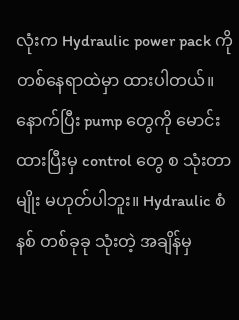လုံးက Hydraulic power pack ကို တစ်နေရာထဲမှာ ထားပါတယ်။ နောက်ပြီး pump တွေကို မောင်းထားပြီးမှ control တွေ စ သုံးတာမျိုး မဟုတ်ပါဘူး။ Hydraulic စံနစ် တစ်ခုခု သုံးတဲ့ အချိန်မှ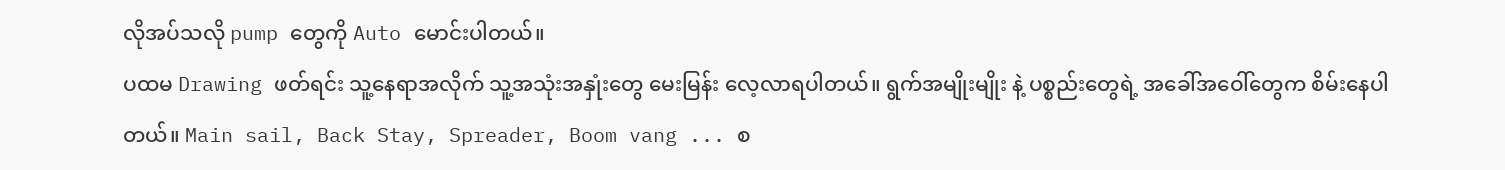လိုအပ်သလို pump တွေကို Auto မောင်းပါတယ်။
ပထမ Drawing ဖတ်ရင်း သူ့နေရာအလိုက် သူ့အသုံးအနှုံးတွေ မေးမြန်း လေ့လာရပါတယ်။ ရွက်အမျိုးမျိုး နဲ့ ပစ္စည်းတွေရဲ့ အခေါ်အဝေါ်တွေက စိမ်းနေပါတယ်။ Main sail, Back Stay, Spreader, Boom vang ... စ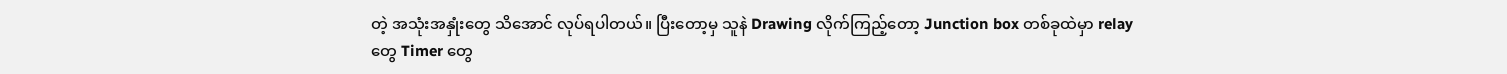တဲ့ အသုံးအနှုံးတွေ သိအောင် လုပ်ရပါတယ်။ ပြီးတော့မှ သူနဲ Drawing လိုက်ကြည့်တော့ Junction box တစ်ခုထဲမှာ relay တွေ Timer တွေ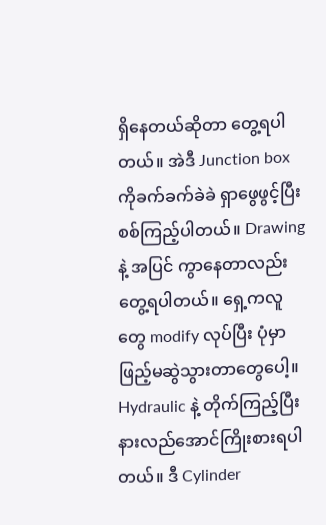ရှိနေတယ်ဆိုတာ တွေ့ရပါတယ်။ အဲဒီ Junction box ကိုခက်ခက်ခဲခဲ ရှာဖွေဖွင့်ပြီး စစ်ကြည့်ပါတယ်။ Drawing နဲ့ အပြင် ကွာနေတာလည်း တွေ့ရပါတယ်။ ရှေ့ကလူတွေ modify လုပ်ပြီး ပုံမှာ ဖြည့်မဆွဲသွားတာတွေပေါ့။ Hydraulic နဲ့ တိုက်ကြည့်ပြီး နားလည်အောင်ကြိုးစားရပါတယ်။ ဒီ Cylinder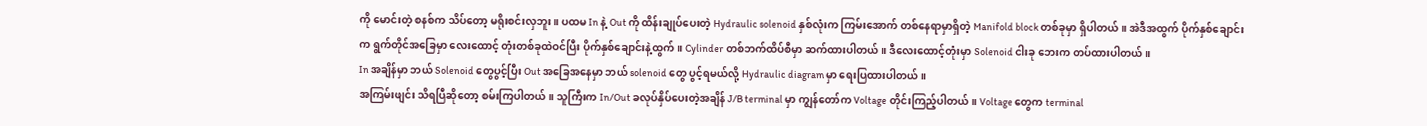ကို မောင်းတဲ့ စနစ်က သိပ်တော့ မရိုးစင်းလှဘူး။ ပထမ In နဲ့ Out ကို ထိန်းချုပ်ပေးတဲ့ Hydraulic solenoid နှစ်လုံးက ကြမ်းအောက် တစ်နေရာမှာရှိတဲ့ Manifold block တစ်ခုမှာ ရှိပါတယ်။ အဲဒီအထွက် ပိုက်နှစ်ချောင်းက ရွက်တိုင်အခြေမှာ လေးထောင့် တုံးတစ်ခုထဲဝင်ပြီး ပိုက်နှစ်ချောင်းနဲ့ထွက်။ Cylinder တစ်ဘက်ထိပ်စီမှာ ဆက်ထားပါတယ်။ ဒီလေးထောင့်တုံးမှာ Solenoid ငါးခု ဘေးက တပ်ထားပါတယ်။
In အချိန်မှာ ဘယ် Solenoid တွေပွင့်ပြီး Out အခြေအနေမှာ ဘယ် solenoid တွေ ပွင့်ရမယ်လို့ Hydraulic diagram မှာ ရေးပြထားပါတယ်။
အကြမ်းဖျင်း သိရပြီဆိုတော့ စမ်းကြပါတယ်။ သူကြီးက In/Out ခလုပ်နှိပ်ပေးတဲ့အချိန် J/B terminal မှာ ကျွန်တော်က Voltage တိုင်းကြည့်ပါတယ်။ Voltage တွေက terminal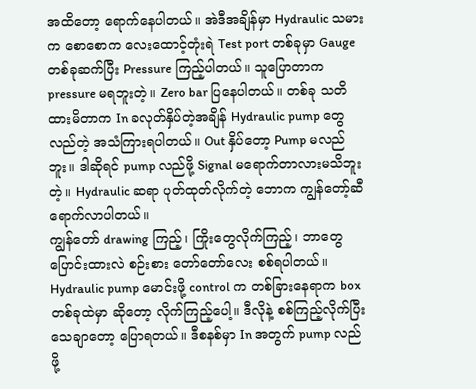အထိတော့ ရောက်နေပါတယ်။ အဲဒီအချိန်မှာ Hydraulic သမားက စောစောက လေးထောင့်တုံးရဲ Test port တစ်ခုမှာ Gauge တစ်ခုဆက်ပြီး Pressure ကြည့်ပါတယ်။ သူပြောတာက pressure မရဘူးတဲ့။ Zero bar ပြနေပါတယ်။ တစ်ခု သတိထားမိတာက In ခလုတ်နှိပ်တဲ့အချိန် Hydraulic pump တွေ လည်တဲ့ အသံကြားရပါတယ်။ Out နှိပ်တော့ Pump မလည်ဘူး။ ဒါဆိုရင် pump လည်ဖို့ Signal မရောက်တာလားမသိဘူးတဲ့။ Hydraulic ဆရာ ပုတ်ထုတ်လိုက်တဲ့ ဘောက ကျွန်တော့်ဆီ ရောက်လာပါတယ်။
ကျွန်တော် drawing ကြည့်၊ ကြိုးတွေလိုက်ကြည့်၊ ဘာတွေ ပြောင်းထားလဲ စဉ်းစား တော်တော်လေး စစ်ရပါတယ်။ Hydraulic pump မောင်းဖို့ control က တစ်ခြားနေရာက box တစ်ခုထဲမှာ ဆိုတော့ လိုက်ကြည့်ပေါ့။ ဒီလိုနဲ့ စစ်ကြည့်လိုက်ပြီး သေချာတော့ ပြောရတယ်။ ဒီစနစ်မှာ In အတွက် pump လည်ဖို့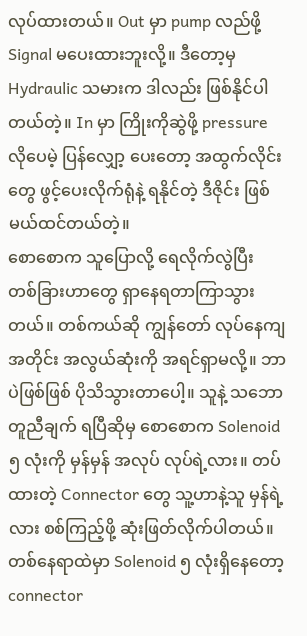လုပ်ထားတယ်။ Out မှာ pump လည်ဖို့ Signal မပေးထားဘူးလို့။ ဒီတော့မှ Hydraulic သမားက ဒါလည်း ဖြစ်နိုင်ပါတယ်တဲ့။ In မှာ ကြိုးကိုဆွဲဖို့ pressure လိုပေမဲ့ ပြန်လျှော့ ပေးတော့ အထွက်လိုင်းတွေ ဖွင့်ပေးလိုက်ရုံနဲ့ ရနိုင်တဲ့ ဒီဇိုင်း ဖြစ်မယ်ထင်တယ်တဲ့။
စောစောက သူပြောလို့ ရေလိုက်လွဲပြီး တစ်ခြားဟာတွေ ရှာနေရတာကြာသွားတယ်။ တစ်ကယ်ဆို ကျွန်တော် လုပ်နေကျအတိုင်း အလွယ်ဆုံးကို အရင်ရှာမလို့။ ဘာပဲဖြစ်ဖြစ် ပိုသိသွားတာပေါ့။ သူနဲ့ သဘောတူညီချက် ရပြီဆိုမှ စောစောက Solenoid ၅ လုံးကို မှန်မှန် အလုပ် လုပ်ရဲ့လား။ တပ်ထားတဲ့ Connector တွေ သူ့ဟာနဲ့သူ မှန်ရဲ့လား စစ်ကြည့်ဖို့ ဆုံးဖြတ်လိုက်ပါတယ်။ တစ်နေရာထဲမှာ Solenoid ၅ လုံးရှိနေတော့ connector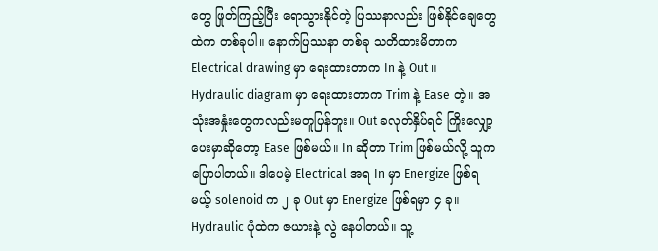တွေ ဖြုတ်ကြည့်ပြီး ရောသွားနိုင်တဲ့ ပြဿနာလည်း ဖြစ်နိုင်ချေတွေထဲက တစ်ခုပါ။ နောက်ပြဿနာ တစ်ခု သတိထားမိတာက Electrical drawing မှာ ရေးထားတာက In နဲ့ Out ။ Hydraulic diagram မှာ ရေးထားတာက Trim နဲ့ Ease တဲ့။ အသုံးအနှုံးတွေကလည်းမတူပြန်ဘူး။ Out ခလုတ်နှိပ်ရင် ကြိုးလျှော့ပေးမှာဆိုတော့ Ease ဖြစ်မယ်။ In ဆိုတာ Trim ဖြစ်မယ်လို့ သူက ပြောပါတယ်။ ဒါပေမဲ့ Electrical အရ In မှာ Energize ဖြစ်ရမယ့် solenoid က ၂ ခု Out မှာ Energize ဖြစ်ရမှာ ၄ ခု။ Hydraulic ပုံထဲက ဇယားနဲ့ လွဲ နေပါတယ်။ သူ့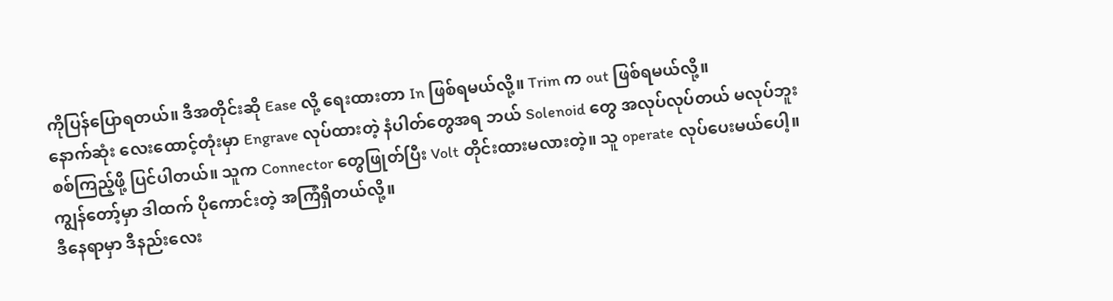ကိုပြန်ပြောရတယ်။ ဒီအတိုင်းဆို Ease လို့ ရေးထားတာ In ဖြစ်ရမယ်လို့။ Trim က out ဖြစ်ရမယ်လို့။
နောက်ဆုံး လေးထောင့်တုံးမှာ Engrave လုပ်ထားတဲ့ နံပါတ်တွေအရ ဘယ် Solenoid တွေ အလုပ်လုပ်တယ် မလုပ်ဘူး စစ်ကြည့်ဖို့ ပြင်ပါတယ်။ သူက Connector တွေဖြုတ်ပြီး Volt တိုင်းထားမလားတဲ့။ သူ operate လုပ်ပေးမယ်ပေါ့။ ကျွန်တော့်မှာ ဒါထက် ပိုကောင်းတဲ့ အကြံရှိတယ်လို့။
ဒီနေရာမှာ ဒီနည်းလေး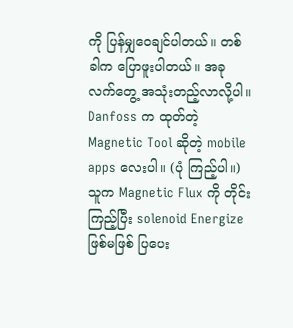ကို ပြန်မျှဝေချင်ပါတယ်။ တစ်ခါက ပြောဖူးပါတယ်။ အခု လက်တွေ့ အသုံးတည့်လာလို့ပါ။ Danfoss က ထုတ်တဲ့ Magnetic Tool ဆိုတဲ့ mobile apps လေးပါ။ (ပုံ ကြည့်ပါ။) သူက Magnetic Flux ကို တိုင်းကြည့်ပြီး solenoid Energize ဖြစ်မဖြစ် ပြပေး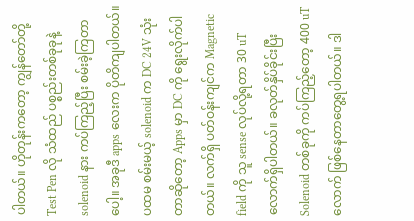ပါတယ်။ ဟိုတုန်းကတော့ ကျွန်တော်တို့ Test Pen လို သံထည် ပစ္စည်းတစ်ခုခုနဲ့ solenoid နား ကပ်ကြည့်ပြီး စမ်းခဲ့ကြတာပေါ့။ အခုဒီ apps လေးက ပိုတိကျပါတယ်။
ပထမ စမ်းမယ့် solenoid က DC 24V သုံးတာဆိုတော့ Apps မှာ DC ကို ရွေးလိုက်ပါတယ်။ လက်ရှိ ပတ်ဝန်းကျင်က Magnetic field ကို သူ sense လုပ်လို့ရတာ 30 uT လောက်ရှိပါတယ်။ ခလုတ်နှိပ်ခိုင်းပြီး Solenoid တစ်ခုကို ကပ်ကြည့်တော့ 400 uT လောက် ဖြစ်နေတာတွေ့ရပါတယ်။ ဒါ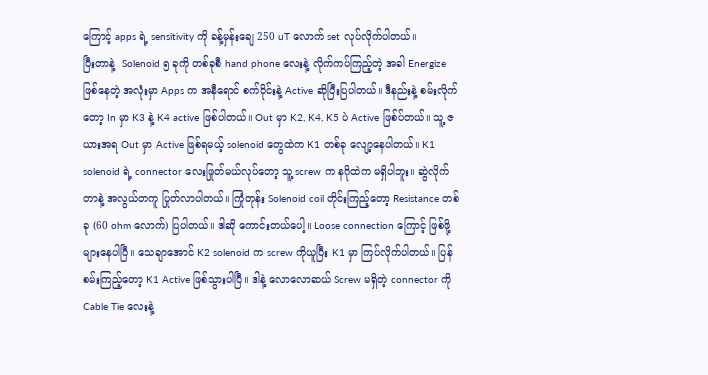ကြောင့် apps ရဲ့ sensitivity ကို ခန့်မှန်းချေ 250 uT လောက် set လုပ်လိုက်ပါတယ်။
ပြီးတာနဲ့  Solenoid ၅ ခုကို တစ်ခုစီ hand phone လေးနဲ့ လိုက်ကပ်ကြည့်တဲ့ အခါ Energize ဖြစ်နေတဲ့ အလုံးမှာ Apps က အနီရောင် စက်ဝိုင်းနဲ့ Active ဆိုပြီးပြပါတယ်။ ဒီနည်းနဲ့ စမ်းလိုက်တော့ In မှာ K3 နဲ့ K4 active ဖြစ်ပါတယ်။ Out မှာ K2, K4, K5 ပဲ Active ဖြစ်ပ်တယ်။ သူ့ ဇယားအရ Out မှာ Active ဖြစ်ရမယ့် solenoid တွေထဲက K1 တစ်ခု လျော့နေပါတယ်။ K1 solenoid ရဲ့ connector လေးဖြုတ်မယ်လုပ်တော့ သူ့ screw က နဂိုထဲက မရှိပါဘူး။ ဆွဲလိုက်တာနဲ့ အလွယ်တကူ ပြုတ်လာပါတယ်။ ကြုံတုန်း Solenoid coil တိုင်းကြည့်တော့ Resistance တစ်ခု (60 ohm လောက်) ပြပါတယ်။ ဒါဆို ကောင်းတယ်ပေါ့။ Loose connection ကြောင့် ဖြစ်ဖို့ များနေပါပြီ။ သေချာအောင် K2 solenoid က screw ကိုယူပြီး K1 မှာ ကြပ်လိုက်ပါတယ်။ ပြန်စမ်းကြည့်တော့ K1 Active ဖြစ်သွားပါပြီ။ ဒါနဲ့ လောလောဆယ် Screw မရှိတဲ့ connector ကို Cable Tie လေးနဲ့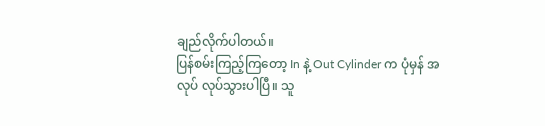ချည်လိုက်ပါတယ်။
ပြန်စမ်းကြည့်ကြတော့ In နဲ့ Out Cylinder က ပုံမှန် အလုပ် လုပ်သွားပါပြီ။ သူ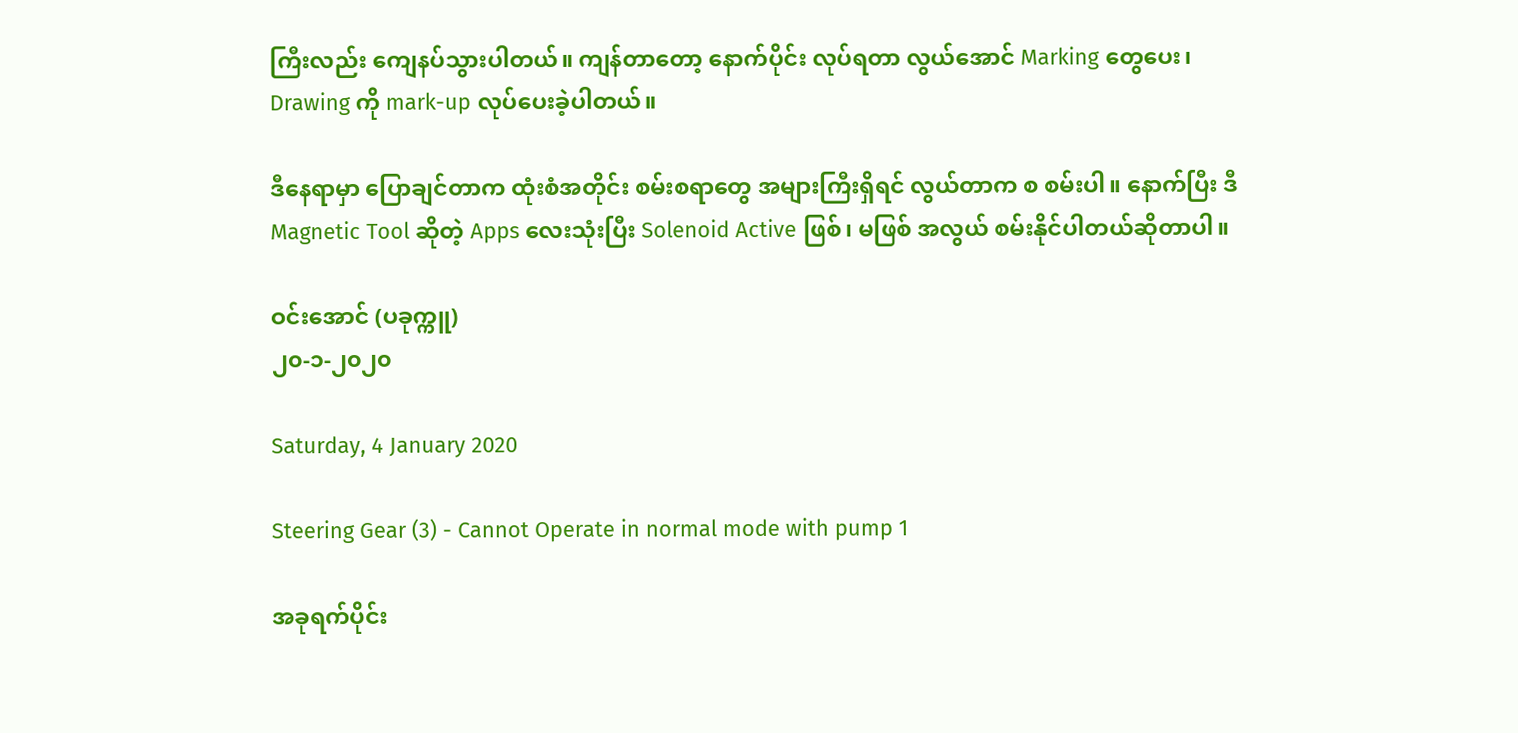ကြီးလည်း ကျေနပ်သွားပါတယ်။ ကျန်တာတော့ နောက်ပိုင်း လုပ်ရတာ လွယ်အောင် Marking တွေပေး၊ Drawing ကို mark-up လုပ်ပေးခဲ့ပါတယ်။

ဒီနေရာမှာ ပြောချင်တာက ထုံးစံအတိုင်း စမ်းစရာတွေ အများကြီးရှိရင် လွယ်တာက စ စမ်းပါ။ နောက်ပြီး ဒီ Magnetic Tool ဆိုတဲ့ Apps လေးသုံးပြီး Solenoid Active ဖြစ်၊ မဖြစ် အလွယ် စမ်းနိုင်ပါတယ်ဆိုတာပါ။

ဝင်းအောင် (ပခုက္ကူ)
၂၀-၁-၂၀၂၀

Saturday, 4 January 2020

Steering Gear (3) - Cannot Operate in normal mode with pump 1

အခုရက်ပိုင်း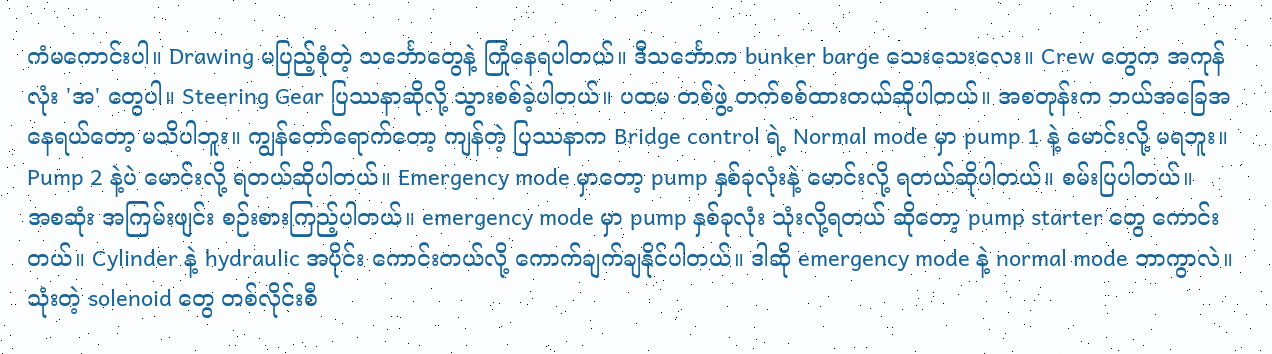ကံမကောင်းပါ။ Drawing မပြည့်စုံတဲ့ သင်္ဘောတွေနဲ့ ကြုံနေရပါတယ်။ ဒီသင်္ဘောက bunker barge သေးသေးလေး။ Crew တွေက အကုန်လုံး 'အ' တွေပါ။ Steering Gear ပြဿနာဆိုလို့ သွားစစ်ခဲ့ပါတယ်။ ပထမ တစ်ဖွဲ့ တက်စစ်ထားတယ်ဆိုပါတယ်။ အစတုန်းက ဘယ်အခြေအနေရယ်တော့ မသိပါဘူး။ ကျွန်တော်ရောက်တော့ ကျန်တဲ့ ပြဿနာက Bridge control ရဲ့ Normal mode မှာ pump 1 နဲ့ မောင်းလို့ မရဘူး။ Pump 2 နဲ့ပဲ မောင်းလို့ ရတယ်ဆိုပါတယ်။ Emergency mode မှာတော့ pump နှစ်ခုလုံးနဲ့ မောင်းလို့ ရတယ်ဆိုပါတယ်။ စမ်းပြပါတယ်။
အစဆုံး အကြမ်းဖျင်း စဉ်းစားကြည့်ပါတယ်။ emergency mode မှာ pump နှစ်ခုလုံး သုံးလို့ရတယ် ဆိုတော့ pump starter တွေ ကောင်းတယ်။ Cylinder နဲ့ hydraulic အပိုင်း ကောင်းတယ်လို့ ကောက်ချက်ချနိုင်ပါတယ်။ ဒါဆို emergency mode နဲ့ normal mode ဘာကွာလဲ။ သုံးတဲ့ solenoid တွေ တစ်လိုင်းစီ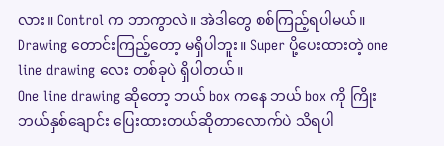လား။ Control က ဘာကွာလဲ။ အဲဒါတွေ စစ်ကြည့်ရပါမယ်။ Drawing တောင်းကြည့်တော့ မရှိပါဘူး။ Super ပို့ပေးထားတဲ့ one line drawing လေး တစ်ခုပဲ ရှိပါတယ်။
One line drawing ဆိုတော့ ဘယ် box ကနေ ဘယ် box ကို ကြိုး ဘယ်နှစ်ချောင်း ပြေးထားတယ်ဆိုတာလောက်ပဲ သိရပါ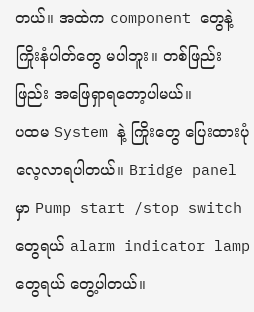တယ်။ အထဲက component တွေနဲ့ ကြိုးနံပါတ်တွေ မပါဘူး။ တစ်ဖြည်းဖြည်း အဖြေရှာရတော့ပါမယ်။
ပထမ System နဲ့ ကြိုးတွေ ပြေးထားပုံ လေ့လာရပါတယ်။ Bridge panel မှာ Pump start /stop switch တွေရယ် alarm indicator lamp တွေရယ် တွေ့ပါတယ်။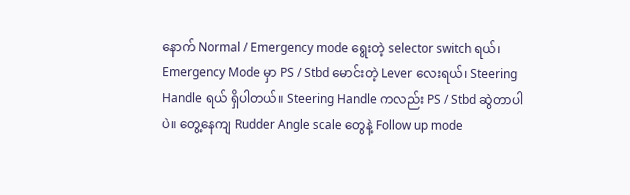နောက် Normal / Emergency mode ရွေးတဲ့ selector switch ရယ်၊ Emergency Mode မှာ PS / Stbd မောင်းတဲ့ Lever လေးရယ်၊ Steering Handle ရယ် ရှိပါတယ်။ Steering Handle ကလည်း PS / Stbd ဆွဲတာပါပဲ။ တွေ့နေကျ Rudder Angle scale တွေနဲ့ Follow up mode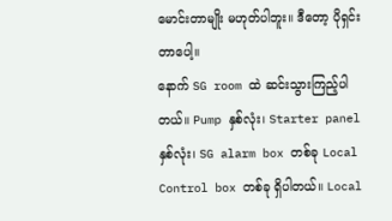မောင်းတာမျိုး မဟုတ်ပါဘူး။ ဒီတော့ ပိုရှင်းတာပေါ့။
နောက် SG room ထဲ ဆင်းသွားကြည့်ပါတယ်။ Pump နှစ်လုံး၊ Starter panel နှစ်လုံး၊ SG alarm box တစ်ခု Local Control box တစ်ခု ရှိပါတယ်။ Local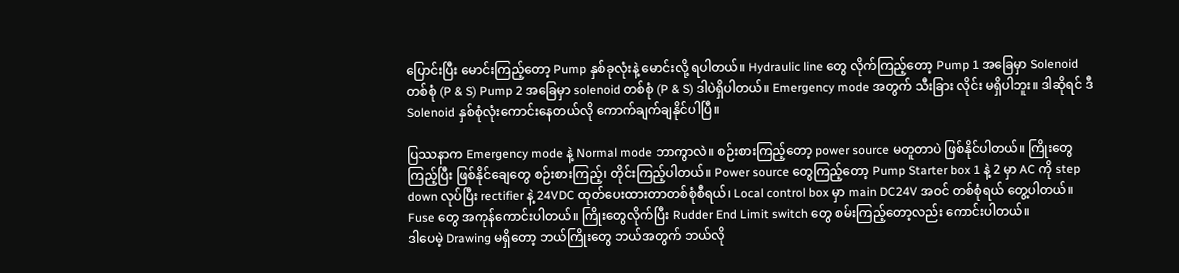ပြောင်းပြီး မောင်းကြည့်တော့ Pump နှစ်ခုလုံးနဲ့ မောင်းလို့ ရပါတယ်။ Hydraulic line တွေ လိုက်ကြည့်တော့ Pump 1 အခြေမှာ Solenoid တစ်စုံ (P & S) Pump 2 အခြေမှာ solenoid တစ်စုံ (P & S) ဒါပဲရှိပါတယ်။ Emergency mode အတွက် သီးခြား လိုင်း မရှိပါဘူး။ ဒါဆိုရင် ဒီ Solenoid နှစ်စုံလုံးကောင်းနေတယ်လို ကောက်ချက်ချနိုင်ပါပြီ။

ပြဿနာက Emergency mode နဲ့ Normal mode ဘာကွာလဲ။ စဉ်းစားကြည့်တော့ power source မတူတာပဲ ဖြစ်နိုင်ပါတယ်။ ကြိုးတွေကြည့်ပြီး ဖြစ်နိုင်ချေတွေ စဉ်းစားကြည့်၊ တိုင်းကြည့်ပါတယ်။ Power source တွေကြည့်တော့ Pump Starter box 1 နဲ့ 2 မှာ AC ကို step down လုပ်ပြီး rectifier နဲ့ 24VDC ထုတ်ပေးထားတာတစ်စုံစီရယ်၊ Local control box မှာ main DC24V အဝင် တစ်စုံရယ် တွေ့ပါတယ်။ Fuse တွေ အကုန်ကောင်းပါတယ်။ ကြိုးတွေလိုက်ပြီး Rudder End Limit switch တွေ စမ်းကြည့်တော့လည်း ကောင်းပါတယ်။
ဒါပေမဲ့ Drawing မရှိတော့ ဘယ်ကြိုးတွေ ဘယ်အတွက် ဘယ်လို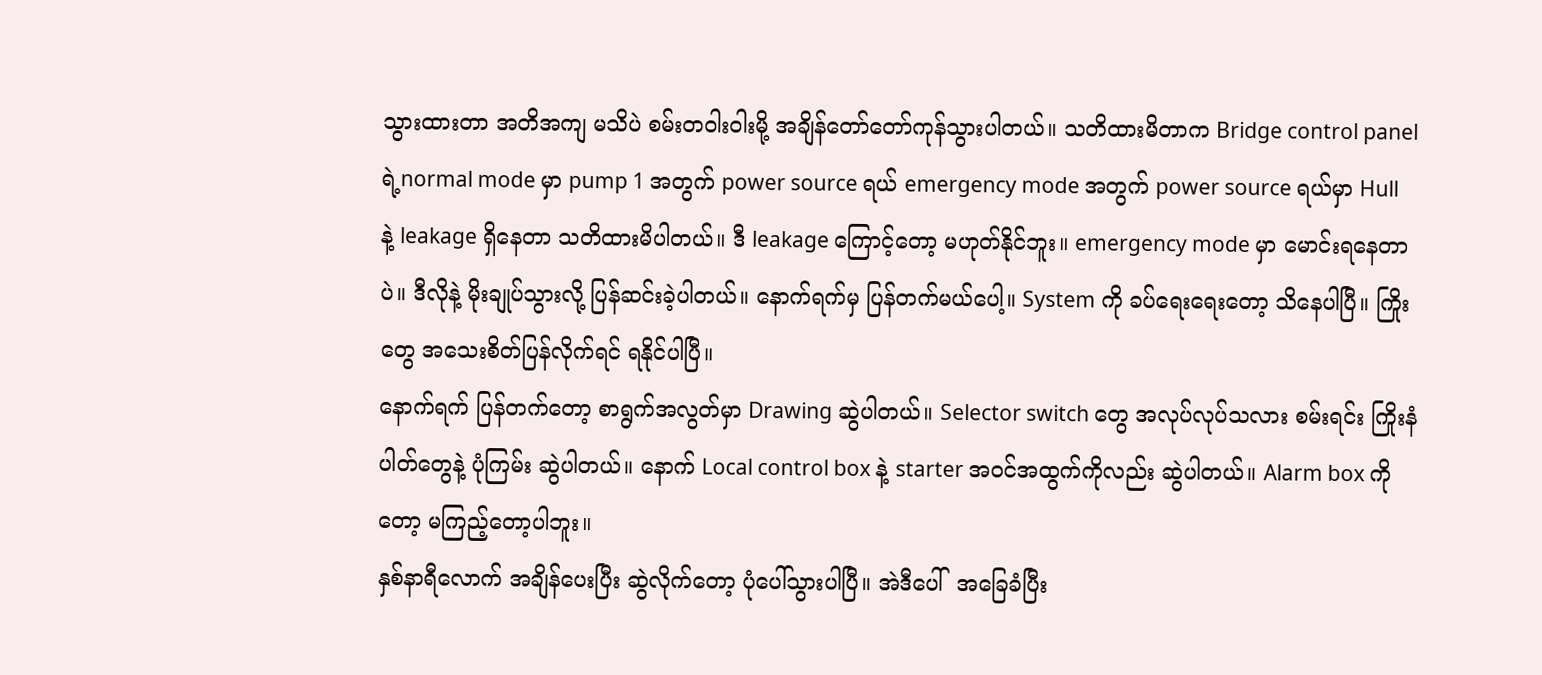သွားထားတာ အတိအကျ မသိပဲ စမ်းတဝါးဝါးမို့ အချိန်တော်တော်ကုန်သွားပါတယ်။ သတိထားမိတာက Bridge control panel ရဲ့normal mode မှာ pump 1 အတွက် power source ရယ် emergency mode အတွက် power source ရယ်မှာ Hull နဲ့ leakage ရှိနေတာ သတိထားမိပါတယ်။ ဒီ leakage ကြောင့်တော့ မဟုတ်နိုင်ဘူး။ emergency mode မှာ မောင်းရနေတာပဲ။ ဒီလိုနဲ့ မိုးချုပ်သွားလို့ ပြန်ဆင်းခဲ့ပါတယ်။ နောက်ရက်မှ ပြန်တက်မယ်ပေါ့။ System ကို ခပ်ရေးရေးတော့ သိနေပါပြီ။ ကြိုးတွေ အသေးစိတ်ပြန်လိုက်ရင် ရနိုင်ပါပြီ။
နောက်ရက် ပြန်တက်တော့ စာရွက်အလွတ်မှာ Drawing ဆွဲပါတယ်။ Selector switch တွေ အလုပ်လုပ်သလား စမ်းရင်း ကြိုးနံပါတ်တွေနဲ့ ပုံကြမ်း ဆွဲပါတယ်။ နောက် Local control box နဲ့ starter အဝင်အထွက်ကိုလည်း ဆွဲပါတယ်။ Alarm box ကိုတော့ မကြည့်တော့ပါဘူး။
နှစ်နာရီလောက် အချိန်ပေးပြီး ဆွဲလိုက်တော့ ပုံပေါ်သွားပါပြီ။ အဲဒီပေါ်  အခြေခံပြီး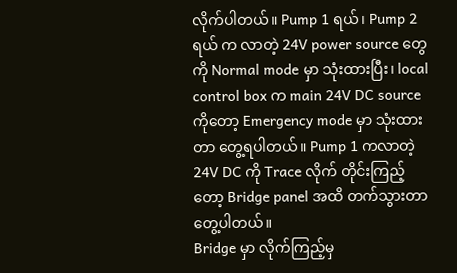လိုက်ပါတယ်။ Pump 1 ရယ်၊ Pump 2 ရယ် က လာတဲ့ 24V power source တွေကို Normal mode မှာ သုံးထားပြီး၊ local control box က main 24V DC source ကိုတော့ Emergency mode မှာ သုံးထားတာ တွေ့ရပါတယ်။ Pump 1 ကလာတဲ့ 24V DC ကို Trace လိုက် တိုင်းကြည့်တော့ Bridge panel အထိ တက်သွားတာတွေ့ပါတယ်။
Bridge မှာ လိုက်ကြည့်မှ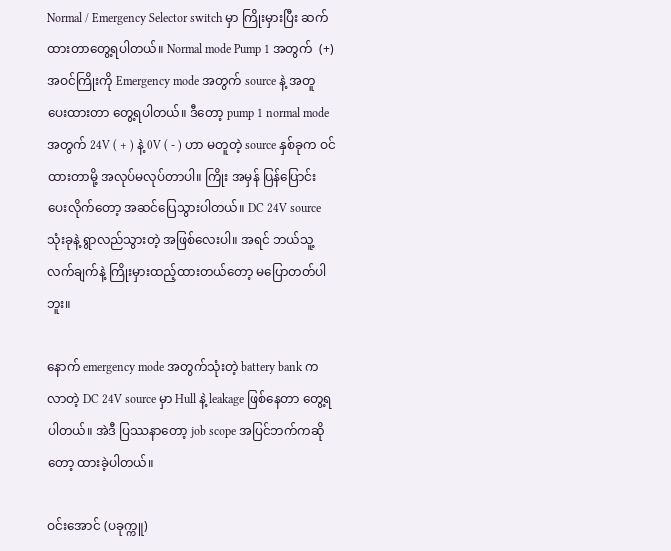Normal / Emergency Selector switch မှာ ကြိုးမှားပြီး ဆက်ထားတာတွေ့ရပါတယ်။ Normal mode Pump 1 အတွက်  (+) အဝင်ကြိုးကို Emergency mode အတွက် source နဲ့ အတူ ပေးထားတာ တွေ့ရပါတယ်။ ဒီတော့ pump 1 normal mode အတွက် 24V ( + ) နဲ့ 0V ( - ) ဟာ မတူတဲ့ source နှစ်ခုက ဝင်ထားတာမို့ အလုပ်မလုပ်တာပါ။ ကြိုး အမှန် ပြန်ပြောင်း ပေးလိုက်တော့ အဆင်ပြေသွားပါတယ်။ DC 24V source သုံးခုနဲ့ ရွာလည်သွားတဲ့ အဖြစ်လေးပါ။ အရင် ဘယ်သူ့လက်ချက်နဲ့ ကြိုးမှားထည့်ထားတယ်တော့ မပြောတတ်ပါဘူး။

နောက် emergency mode အတွက်သုံးတဲ့ battery bank ကလာတဲ့ DC 24V source မှာ Hull နဲ့ leakage ဖြစ်နေတာ တွေ့ရပါတယ်။ အဲဒီ ပြဿနာတော့ job scope အပြင်ဘက်ကဆိုတော့ ထားခဲ့ပါတယ်။

ဝင်းအောင် (ပခုက္ကူ)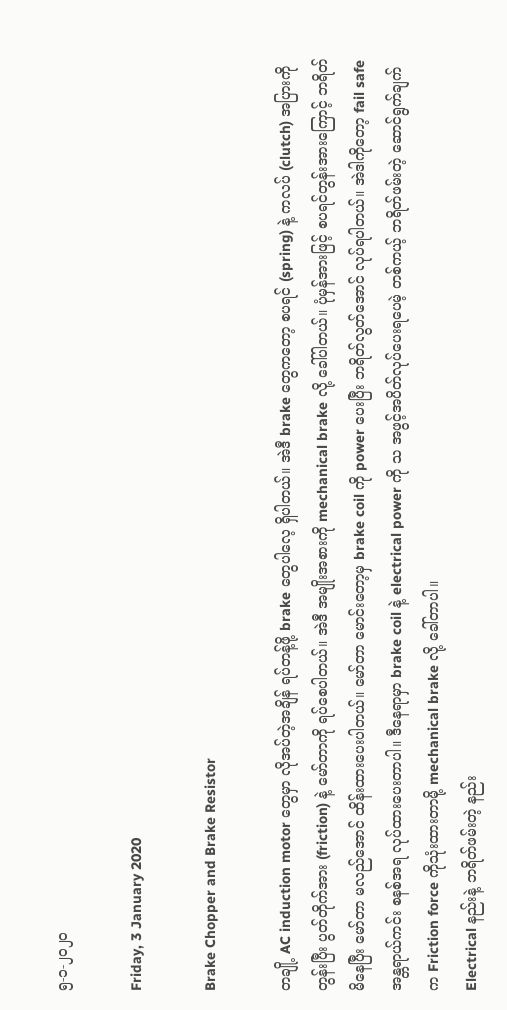၅-၁-၂၀၂၀

Friday, 3 January 2020

Brake Chopper and Brake Resistor

တချို့ AC induction motor တွေမှာ လိုအပ်တဲ့အချိန် ရပ်တန့်ဖို့ brake တွေပါလေ့ ရှိပါတယ်။ အဲဒီ brake တွေကတော့ စပရင် (spring) နဲ့ ကလပ် (clutch) အပြားကို တွန်းပြီး ပွတ်တိုက်အား (friction) နဲ့ မော်တာကို ရပ်စေပါတယ်။ အဲဒီ အမျိုးအစားကို mechanical brake လို့ ခေါ်ပါတယ်။ ပုံမှန်အားဖြင့် စပရင်တွန်းအားကြောင့် ဘရိတ်မိနေပြီး မော်တာ မလည်အောင် ထိန်းထားပေးပါတယ်။ မော်တာ မောင်းတော့မှ brake coil ကို power ပေးပြီး ဘရိတ်လွတ်အောင် လုပ်ရပါတယ်။ အဲဒါကိုတော့ fail safe အန္တရာယ်ကင်း စနစ်အရ လုပ်ထားပေးတာပါ။ ဒီနေရာမှာ brake coil နဲ့ electrical power ကို သ အဖွင့်အပိတ်လုပ်ပေးရပေမဲ့ တစ်ကယ့် ဘရိတ်ဖမ်းတဲ့ ဆောင်ရွက်ချက်က Friction force ကိုသုံးထားတာမို့ mechanical brake လို့ ခေါ်တာပါ။
Electrical နည်းနဲ့ ဘရိတ်ဖမ်းတဲ့ နည်း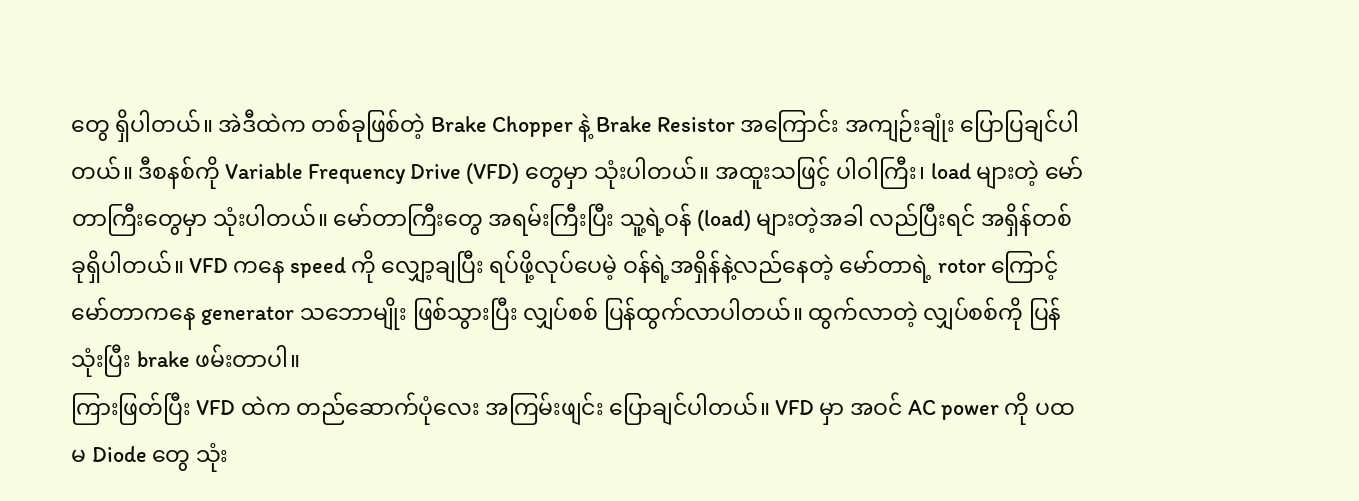တွေ ရှိပါတယ်။ အဲဒီထဲက တစ်ခုဖြစ်တဲ့ Brake Chopper နဲ့ Brake Resistor အကြောင်း အကျဉ်းချုံး ပြောပြချင်ပါတယ်။ ဒီစနစ်ကို Variable Frequency Drive (VFD) တွေမှာ သုံးပါတယ်။ အထူးသဖြင့် ပါဝါကြီး၊ load များတဲ့ မော်တာကြီးတွေမှာ သုံးပါတယ်။ မော်တာကြီးတွေ အရမ်းကြီးပြီး သူ့ရဲ့ဝန် (load) များတဲ့အခါ လည်ပြီးရင် အရှိန်တစ်ခုရှိပါတယ်။ VFD ကနေ speed ကို လျှော့ချပြီး ရပ်ဖို့လုပ်ပေမဲ့ ဝန်ရဲ့အရှိန်နဲ့လည်နေတဲ့ မော်တာရဲ့ rotor ကြောင့် မော်တာကနေ generator သဘောမျိုး ဖြစ်သွားပြီး လျှပ်စစ် ပြန်ထွက်လာပါတယ်။ ထွက်လာတဲ့ လျှပ်စစ်ကို ပြန်သုံးပြီး brake ဖမ်းတာပါ။
ကြားဖြတ်ပြီး VFD ထဲက တည်ဆောက်ပုံလေး အကြမ်းဖျင်း ပြောချင်ပါတယ်။ VFD မှာ အဝင် AC power ကို ပထမ Diode တွေ သုံး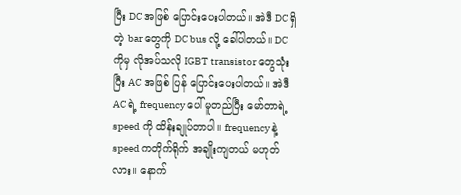ပြီး DC အဖြစ် ပြောင်းပေးပါတယ်။ အဲဒီ DC ရှိတဲ့ bar တွေကို DC bus လို့ ခေါ်ပါတယ်။ DC ကိုမှ လိုအပ်သလို IGBT transistor တွေသုံးပြီး AC အဖြစ် ပြန် ပြောင်းပေးပါတယ်။ အဲဒီ AC ရဲ့ frequency ပေါ် မူတည်ပြီး မော်တာရဲ့ speed ကို ထိန်းချုပ်တာပါ။ frequency နဲ့ speed ကတိုက်ရိုက် အချိုးကျတယ် မဟုတ်လား။ နောက်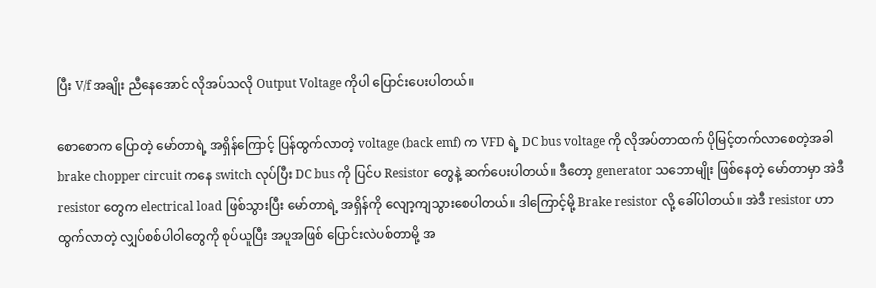ပြီး V/f အချိုး ညီနေအောင် လိုအပ်သလို Output Voltage ကိုပါ ပြောင်းပေးပါတယ်။

စောစောက ပြောတဲ့ မော်တာရဲ့ အရှိန်ကြောင့် ပြန်ထွက်လာတဲ့ voltage (back emf) က VFD ရဲ့ DC bus voltage ကို လိုအပ်တာထက် ပိုမြင့်တက်လာစေတဲ့အခါ brake chopper circuit ကနေ switch လုပ်ပြီး DC bus ကို ပြင်ပ Resistor တွေနဲ့ ဆက်ပေးပါတယ်။ ဒီတော့ generator သဘောမျိုး ဖြစ်နေတဲ့ မော်တာမှာ အဲဒီ resistor တွေက electrical load ဖြစ်သွားပြီး မော်တာရဲ့ အရှိန်ကို လျော့ကျသွားစေပါတယ်။ ဒါကြောင့်မို့ Brake resistor လို့ ခေါ်ပါတယ်။ အဲဒီ resistor ဟာ ထွက်လာတဲ့ လျှပ်စစ်ပါဝါတွေကို စုပ်ယူပြီး အပူအဖြစ် ပြောင်းလဲပစ်တာမို့ အ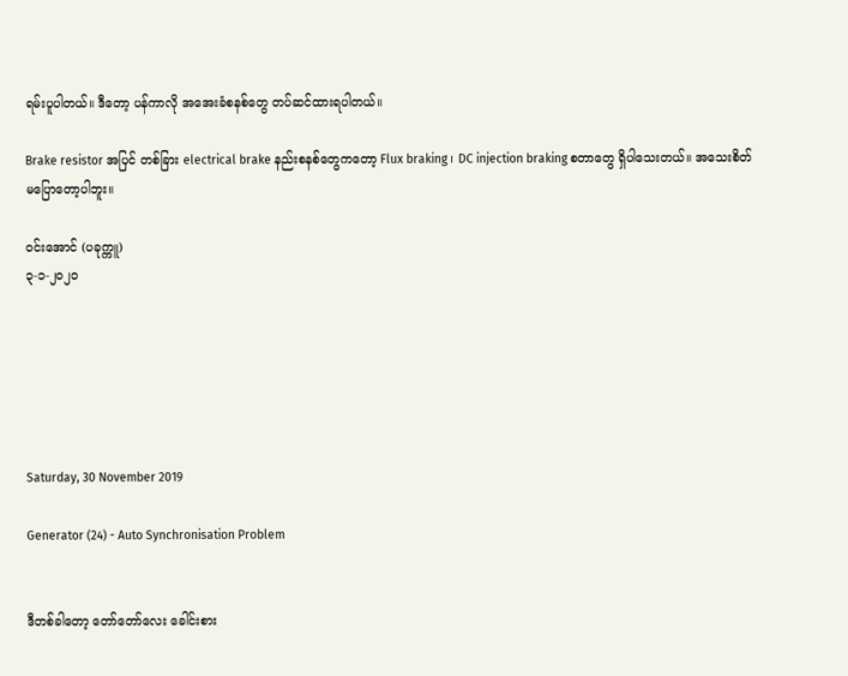ရမ်းပူပါတယ်။ ဒီတော့ ပန်ကာလို အအေးခံစနစ်တွေ တပ်ဆင်ထားရပါတယ်။

Brake resistor အပြင် တစ်ခြား electrical brake နည်းစနစ်တွေကတော့ Flux braking ၊ DC injection braking စတာတွေ ရှိပါသေးတယ်။ အသေးစိတ် မပြောတော့ပါဘူး။

ဝင်းအောင် (ပခုက္ကူ)
၃-၁-၂၀၂၀






Saturday, 30 November 2019

Generator (24) - Auto Synchronisation Problem


ဒီတစ်ခါတော့ တော်တော်လေး ခေါင်းစား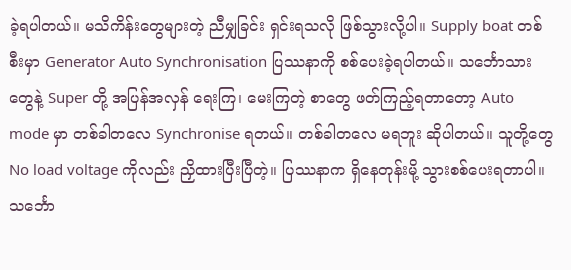ခဲ့ရပါတယ်။ မသိကိန်းတွေများတဲ့ ညီမျှခြင်း ရှင်းရသလို ဖြစ်သွားလို့ပါ။ Supply boat တစ်စီးမှာ Generator Auto Synchronisation ပြဿနာကို စစ်ပေးခဲ့ရပါတယ်။ သင်္ဘောသားတွေနဲ့ Super တို့ အပြန်အလှန် ရေးကြ၊ မေးကြတဲ့ စာတွေ ဖတ်ကြည့်ရတာတော့ Auto mode မှာ တစ်ခါတလေ Synchronise ရတယ်။ တစ်ခါတလေ မရဘူး ဆိုပါတယ်။ သူတို့တွေ No load voltage ကိုလည်း ညှိထားပြီးပြီတဲ့။ ပြဿနာက ရှိနေတုန်းမို့ သွားစစ်ပေးရတာပါ။
သင်္ဘော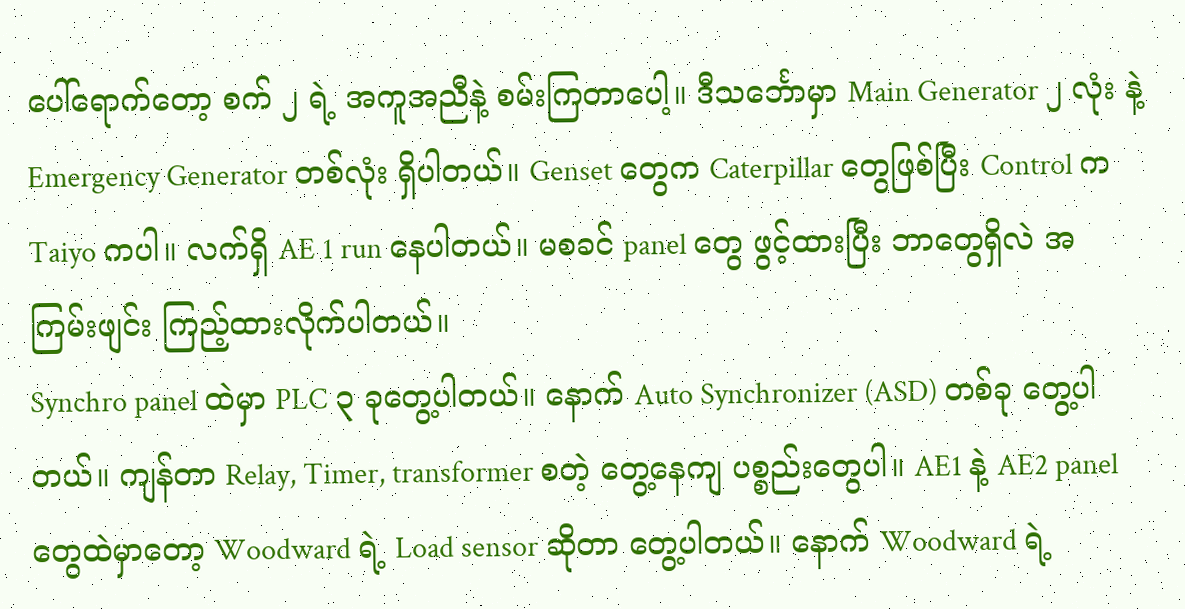ပေါ်ရောက်တော့ စက် ၂ ရဲ့ အကူအညီနဲ့ စမ်းကြတာပေါ့။ ဒီသင်္ဘောမှာ Main Generator ၂ လုံး နဲ့ Emergency Generator တစ်လုံး ရှိပါတယ်။ Genset တွေက Caterpillar တွေဖြစ်ပြီး Control က Taiyo ကပါ။ လက်ရှိ AE 1 run နေပါတယ်။ မစခင် panel တွေ ဖွင့်ထားပြီး ဘာတွေရှိလဲ အကြမ်းဖျင်း ကြည့်ထားလိုက်ပါတယ်။
Synchro panel ထဲမှာ PLC ၃ ခုတွေ့ပါတယ်။ နောက် Auto Synchronizer (ASD) တစ်ခု တွေ့ပါတယ်။ ကျန်တာ Relay, Timer, transformer စတဲ့ တွေ့နေကျ ပစ္စည်းတွေပါ။ AE1 နဲ့ AE2 panel တွေထဲမှာတော့ Woodward ရဲ့ Load sensor ဆိုတာ တွေ့ပါတယ်။ နောက် Woodward ရဲ့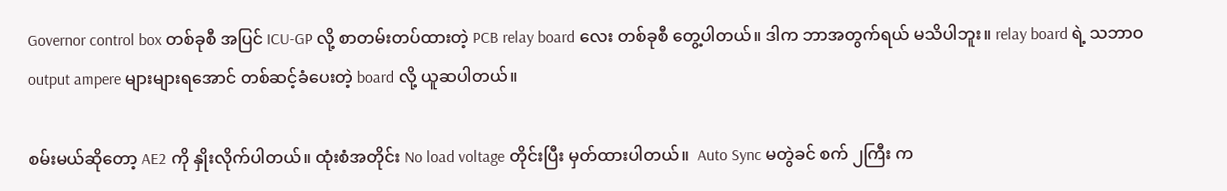Governor control box တစ်ခုစီ အပြင် ICU-GP လို့ စာတမ်းတပ်ထားတဲ့ PCB relay board လေး တစ်ခုစီ တွေ့ပါတယ်။ ဒါက ဘာအတွက်ရယ် မသိပါဘူး။ relay board ရဲ့ သဘာဝ output ampere များများရအောင် တစ်ဆင့်ခံပေးတဲ့ board လို့ ယူဆပါတယ်။

စမ်းမယ်ဆိုတော့ AE2 ကို နှိုးလိုက်ပါတယ်။ ထုံးစံအတိုင်း No load voltage တိုင်းပြီး မှတ်ထားပါတယ်။  Auto Sync မတွဲခင် စက် ၂ကြီး က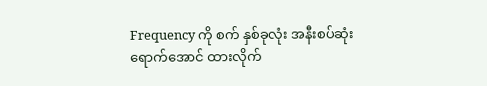Frequency ကို စက် နှစ်ခုလုံး အနီးစပ်ဆုံး ရောက်အောင် ထားလိုက်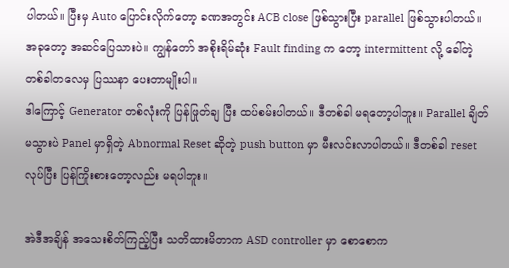ပါတယ်။ ပြီးမှ Auto ပြောင်းလိုက်တော့ ခဏအတွင်း ACB close ဖြစ်သွားပြီး parallel ဖြစ်သွားပါတယ်။ အခုတော့ အဆင်ပြေသားပဲ။ ကျွန်တော် အစိုးရိမ်ဆုံး Fault finding က တော့ intermittent လို့ ခေါ်တဲ့ တစ်ခါတလေမှ ပြဿနာ ပေးတာမျိုးပါ။
ဒါကြောင့် Generator တစ်လုံးကို ပြန်ဖြုတ်ချ ပြီး ထပ်စမ်းပါတယ်။ ဒီတစ်ခါ မရတော့ပါဘူး။ Parallel ချိတ်မသွားပဲ Panel မှာရှိတဲ့ Abnormal Reset ဆိုတဲ့ push button မှာ မီးလင်းလာပါတယ်။ ဒီတစ်ခါ reset လုပ်ပြီး ပြန်ကြိုးစားတော့လည်း မရပါဘူး။

အဲဒီအချိန် အသေးစိတ်ကြည့်ပြီး သတိထားမိတာက ASD controller မှာ စောစောက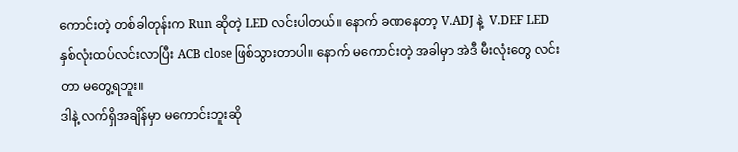ကောင်းတဲ့ တစ်ခါတုန်းက Run ဆိုတဲ့ LED လင်းပါတယ်။ နောက် ခဏနေတာ့ V.ADJ နဲ့  V.DEF LED နှစ်လုံးထပ်လင်းလာပြီး ACB close ဖြစ်သွားတာပါ။ နောက် မကောင်းတဲ့ အခါမှာ အဲဒီ မီးလုံးတွေ လင်းတာ မတွေ့ရဘူး။
ဒါနဲ့ လက်ရှိအချိန်မှာ မကောင်းဘူးဆို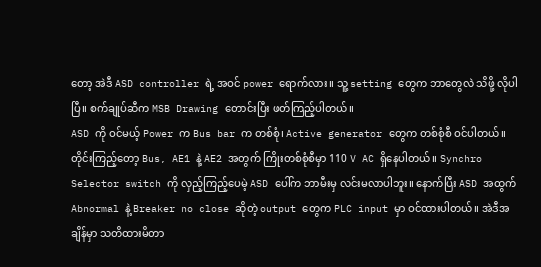တော့ အဲဒီ ASD controller ရဲ့ အဝင် power ရောက်လား။ သူ့ setting တွေက ဘာတွေလဲ သိဖို့ လိုပါပြီ။ စက်ချုပ်ဆီက MSB Drawing တောင်းပြီး ဖတ်ကြည့်ပါတယ်။
ASD ကို ဝင်မယ့် Power က Bus bar က တစ်စုံ၊ Active generator တွေက တစ်စုံစီ ဝင်ပါတယ်။ တိုင်းကြည့်တော့ Bus, AE1 နဲ့ AE2 အတွက် ကြိုးတစ်စုံစီမှာ 110 V AC ရှိနေပါတယ်။ Synchro Selector switch ကို လှည့်ကြည့်ပေမဲ့ ASD ပေါ်က ဘာမီးမှ လင်းမလာပါဘူး။ နောက်ပြီး ASD အထွက် Abnormal နဲ့ Breaker no close ဆိုတဲ့ output တွေက PLC input မှာ ဝင်ထားပါတယ်။ အဲဒီအချိန်မှာ သတိထားမိတာ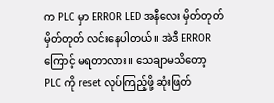က PLC မှာ ERROR LED အနီလေး မှိတ်တုတ်မှိတ်တုတ် လင်းနေပါတယ်။ အဲဒီ ERROR ကြောင့် မရတာလား။ သေချာမသိတော့ PLC ကို reset လုပ်ကြည့်ဖို့ ဆုံးဖြတ်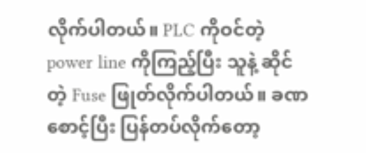လိုက်ပါတယ်။ PLC ကိုဝင်တဲ့ power line ကိုကြည့်ပြီး သူနဲ့ ဆိုင်တဲ့ Fuse ဖြုတ်လိုက်ပါတယ်။ ခဏစောင့်ပြီး ပြန်တပ်လိုက်တော့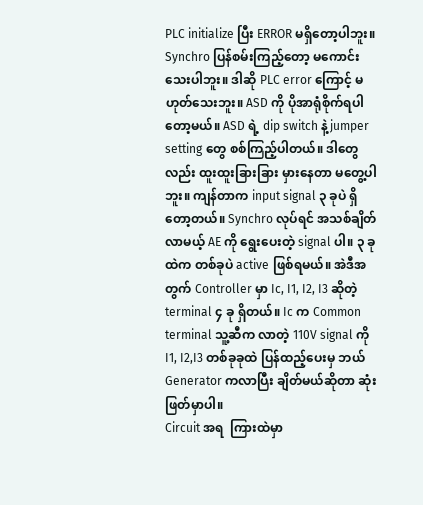PLC initialize ပြီး ERROR မရှိတော့ပါဘူး။
Synchro ပြန်စမ်းကြည့်တော့ မကောင်းသေးပါဘူး။ ဒါဆို PLC error ကြောင့် မဟုတ်သေးဘူး။ ASD ကို ပိုအာရုံစိုက်ရပါတော့မယ်။ ASD ရဲ့ dip switch နဲ့ jumper setting တွေ စစ်ကြည့်ပါတယ်။ ဒါတွေလည်း ထူးထူးခြားခြား မှားနေတာ မတွေ့ပါဘူး။ ကျန်တာက input signal ၃ ခုပဲ ရှိတော့တယ်။ Synchro လုပ်ရင် အသစ်ချိတ်လာမယ့် AE ကို ရွေးပေးတဲ့ signal ပါ။ ၃ ခုထဲက တစ်ခုပဲ active ဖြစ်ရမယ်။ အဲဒီအတွက် Controller မှာ Ic, I1, I2, I3 ဆိုတဲ့ terminal ၄ ခု ရှိတယ်။ Ic က Common terminal သူ့ဆီက လာတဲ့ 110V signal ကို I1, I2,I3 တစ်ခုခုထဲ ပြန်ထည့်ပေးမှ ဘယ် Generator ကလာပြီး ချိတ်မယ်ဆိုတာ ဆုံးဖြတ်မှာပါ။
Circuit အရ  ကြားထဲမှာ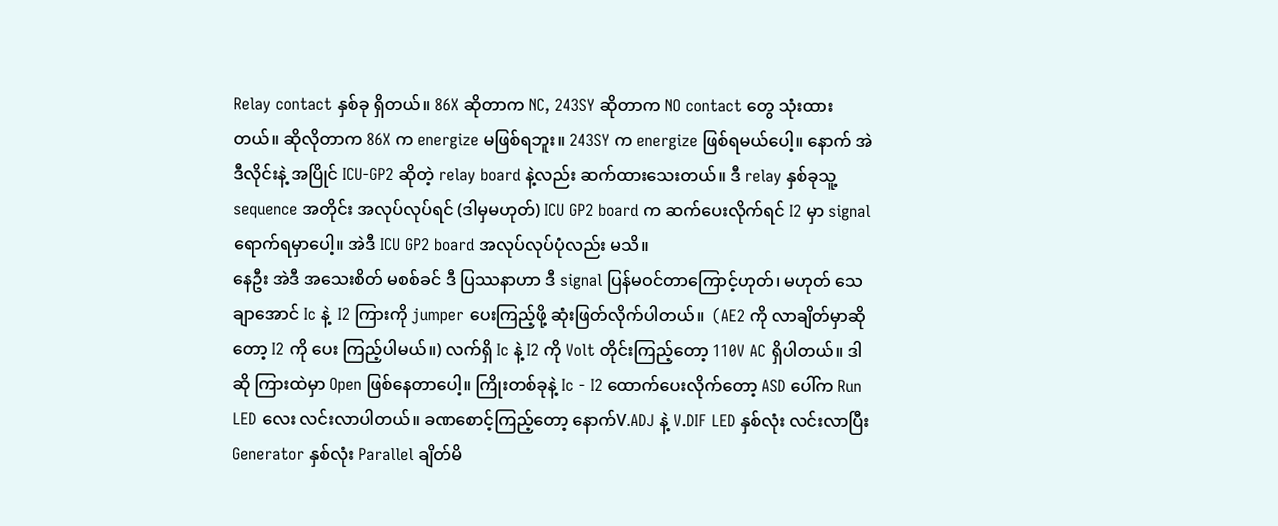Relay contact နှစ်ခု ရှိတယ်။ 86X ဆိုတာက NC, 243SY ဆိုတာက NO contact တွေ သုံးထားတယ်။ ဆိုလိုတာက 86X က energize မဖြစ်ရဘူး။ 243SY က energize ဖြစ်ရမယ်ပေါ့။ နောက် အဲဒီလိုင်းနဲ့ အပြိုင် ICU-GP2 ဆိုတဲ့ relay board နဲ့လည်း ဆက်ထားသေးတယ်။ ဒီ relay နှစ်ခုသူ့ sequence အတိုင်း အလုပ်လုပ်ရင် (ဒါမှမဟုတ်) ICU GP2 board က ဆက်ပေးလိုက်ရင် I2 မှာ signal ရောက်ရမှာပေါ့။ အဲဒီ ICU GP2 board အလုပ်လုပ်ပုံလည်း မသိ။
နေဦး အဲဒီ အသေးစိတ် မစစ်ခင် ဒီ ပြဿနာဟာ ဒီ signal ပြန်မဝင်တာကြောင့်ဟုတ်၊ မဟုတ် သေချာအောင် Ic နဲ့  I2 ကြားကို jumper ပေးကြည့်ဖို့ ဆုံးဖြတ်လိုက်ပါတယ်။  (AE2 ကို လာချိတ်မှာဆိုတော့ I2 ကို ပေး ကြည့်ပါမယ်။) လက်ရှိ Ic နဲ့ I2 ကို Volt တိုင်းကြည့်တော့ 110V AC ရှိပါတယ်။ ဒါဆို ကြားထဲမှာ Open ဖြစ်နေတာပေါ့။ ကြိုးတစ်ခုနဲ့ Ic - I2 ထောက်ပေးလိုက်တော့ ASD ပေါ်က Run LED လေး လင်းလာပါတယ်။ ခဏစောင့်ကြည့်တော့ နောက်V.ADJ နဲ့ V.DIF LED နှစ်လုံး လင်းလာပြီး Generator နှစ်လုံး Parallel ချိတ်မိ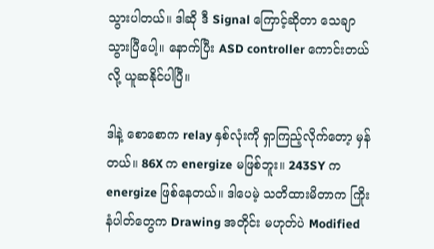သွားပါတယ်။ ဒါဆို ဒီ Signal ကြောင့်ဆိုတာ သေချာသွားပြီပေါ့။ နောက်ပြီး ASD controller ကောင်းတယ်လို့ ယူဆနိုင်ပါပြီ။

ဒါနဲ့ စောစောက relay နှစ်လုံးကို ရှာကြည့်လိုက်တော့ မှန်တယ်။ 86X က energize မဖြစ်ဘူး။ 243SY က energize ဖြစ်နေတယ်။ ဒါပေမဲ့ သတိထားမိတာက ကြိုးနံပါတ်တွေက Drawing အတိုင်း မဟုတ်ပဲ Modified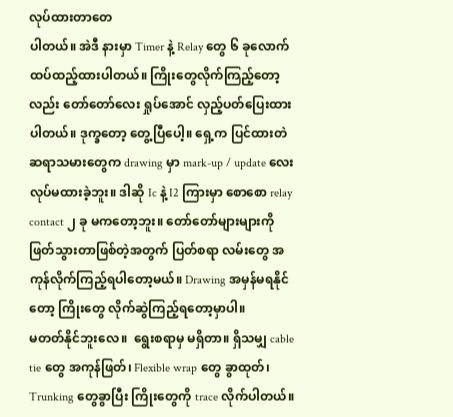လုပ်ထားတာတေ
ပါတယ်။ အဲဒီ နားမှာ Timer နဲ့ Relay တွေ ၆ ခုလောက် ထပ်ထည့်ထားပါတယ်။ ကြိုးတွေလိုက်ကြည့်တော့လည်း တော်တော်လေး ရှုပ်အောင် လှည့်ပတ်ပြေးထားပါတယ်။ ဒုက္ခတော့ တွေ့ပြီပေါ့။ ရှေ့က ပြင်ထားတဲ ဆရာသမားတွေက drawing မှာ mark-up / update လေး လုပ်မထားခဲ့ဘူး။ ဒါဆို Ic နဲ့ I2 ကြားမှာ စောစော relay contact ၂ ခု မကတော့ဘူး။ တော်တော်များများကို ဖြတ်သွားတာဖြစ်တဲ့အတွက် ပြတ်စရာ လမ်းတွေ အကုန်လိုက်ကြည့်ရပါတော့မယ်။ Drawing အမှန်မရနိုင်တော့ ကြိုးတွေ လိုက်ဆွဲကြည့်ရတော့မှာပါ။
မတတ်နိုင်ဘူးလေ။  ရွေးစရာမှ မရှိတာ။ ရှိသမျှ cable tie တွေ အကုန်ဖြတ်၊ Flexible wrap တွေ ခွာထုတ်၊ Trunking တွေခွာပြီး ကြိုးတွေကို trace လိုက်ပါတယ်။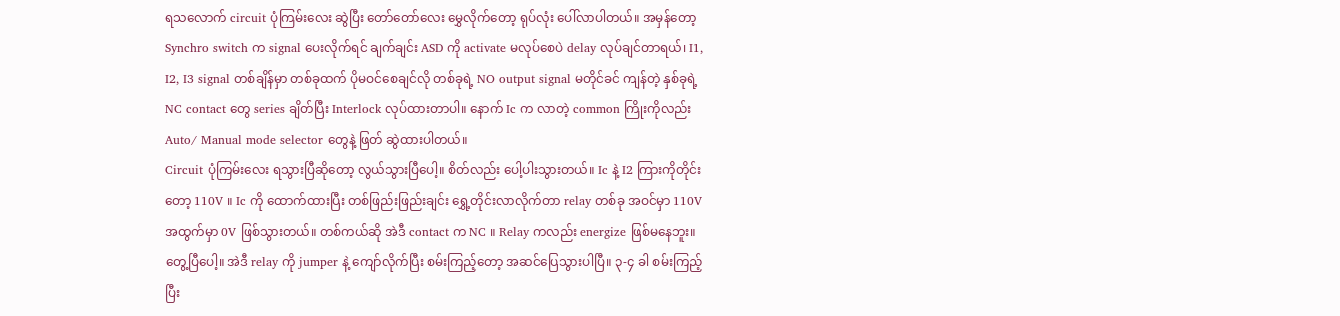ရသလောက် circuit ပုံကြမ်းလေး ဆွဲပြီး တော်တော်လေး မွှေလိုက်တော့ ရုပ်လုံး ပေါ်လာပါတယ်။ အမှန်တော့ Synchro switch က signal ပေးလိုက်ရင် ချက်ချင်း ASD ကို activate မလုပ်စေပဲ delay လုပ်ချင်တာရယ်၊ I1, I2, I3 signal တစ်ချိန်မှာ တစ်ခုထက် ပိုမဝင်စေချင်လို တစ်ခုရဲ့ NO output signal မတိုင်ခင် ကျန်တဲ့ နှစ်ခုရဲ့ NC contact တွေ series ချိတ်ပြီး Interlock လုပ်ထားတာပါ။ နောက် Ic က လာတဲ့ common ကြိုးကိုလည်း Auto/ Manual mode selector တွေနဲ့ ဖြတ် ဆွဲထားပါတယ်။
Circuit ပုံကြမ်းလေး ရသွားပြီဆိုတော့ လွယ်သွားပြီပေါ့။ စိတ်လည်း ပေါ့ပါးသွားတယ်။ Ic နဲ့ I2 ကြားကိုတိုင်းတော့ 110V ။ Ic ကို ထောက်ထားပြီး တစ်ဖြည်းဖြည်းချင်း ရွှေ့တိုင်းလာလိုက်တာ relay တစ်ခု အဝင်မှာ 110V အထွက်မှာ 0V ဖြစ်သွားတယ်။ တစ်ကယ်ဆို အဲဒီ contact က NC ။ Relay ကလည်း energize ဖြစ်မနေဘူး။ တွေ့ပြီပေါ့။ အဲဒီ relay ကို jumper နဲ့ ကျော်လိုက်ပြီး စမ်းကြည့်တော့ အဆင်ပြေသွားပါပြီ။ ၃-၄ ခါ စမ်းကြည့်ပြီး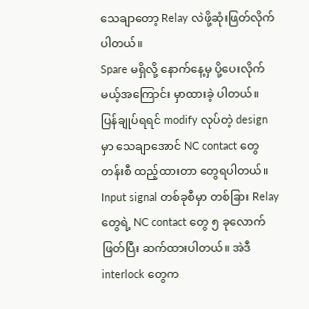သေချာတော့ Relay လဲဖို့ဆုံးဖြတ်လိုက်ပါတယ်။
Spare မရှိလို့ နောက်နေ့မှ ပို့ပေးလိုက်မယ့်အကြောင်း မှာထားခဲ့ ပါတယ်။
ပြန်ချုပ်ရရင် modify လုပ်တဲ့ design မှာ သေချာအောင် NC contact တွေ တန်းစီ ထည့်ထားတာ တွေရပါတယ်။ Input signal တစ်ခုစီမှာ တစ်ခြား Relay တွေရဲ့ NC contact တွေ ၅ ခုလောက် ဖြတ်ပြီး ဆက်ထားပါတယ်။ အဲဒီ interlock တွေက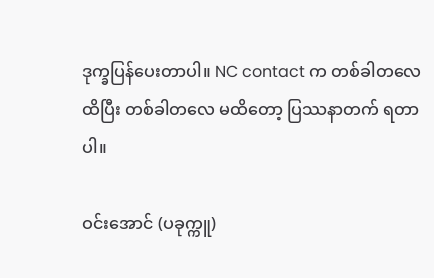ဒုက္ခပြန်ပေးတာပါ။ NC contact က တစ်ခါတလေ ထိပြီး တစ်ခါတလေ မထိတော့ ပြဿနာတက် ရတာပါ။

ဝင်းအောင် (ပခုက္ကူ)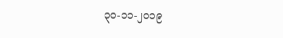၃၀-၁၁-၂၀၁၉